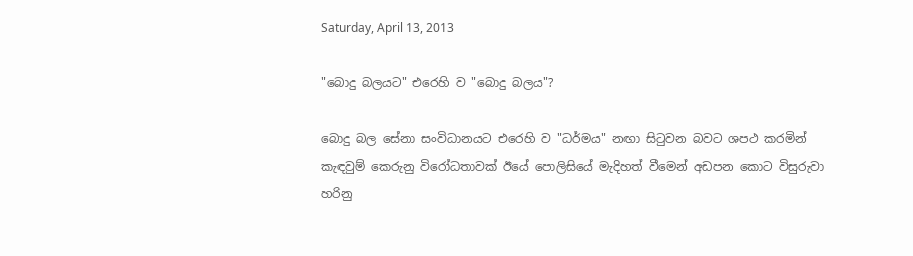Saturday, April 13, 2013

"බොදු බලයට" එරෙහි ව "බොදු බලය"?

බොදු බල සේනා සංවිධානයට එරෙහි ව "ධර්මය" නඟා සිටුවන බවට ශපථ කරමින් කැඳවුම් කෙරුනු විරෝධතාවක් ඊයේ පොලිසියේ මැදිහත් වීමෙන් අඩපන කොට විසුරුවා හරිනු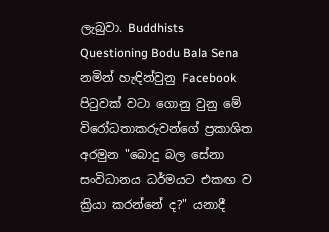ලැබුවා. Buddhists Questioning Bodu Bala Sena නමින් හැඳින්වුනු Facebook පිටුවක් වටා ගොනු වුනු මේ විරෝධතාකරුවන්ගේ ප්‍රකාශිත අරමුන "බොදු බල සේනා සංවිධානය ධර්මයට එකඟ ව ක්‍රියා කරන්නේ ද?" යනාදී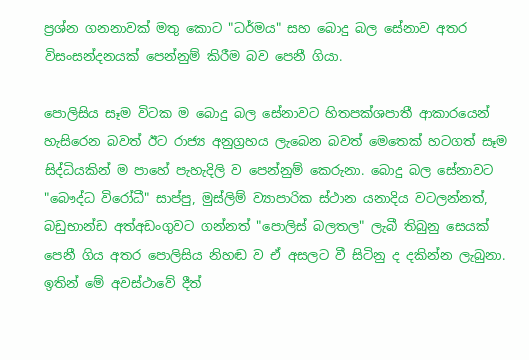ප්‍රශ්න ගනනාවක් මතු කොට "ධර්මය" සහ බොදු බල සේනාව අතර විසංසන්දනයක් පෙන්නුම් කිරීම බව පෙනී ගියා.

පොලිසිය සෑම විටක ම බොදු බල සේනාවට හිතපක්ශපාතී ආකාරයෙන් හැසිරෙන බවත් ඊට රාජ්‍ය අනුග්‍රහය ලැබෙන බවත් මෙතෙක් හටගත් සෑම සිද්ධියකින් ම පාහේ පැහැදිලි ව පෙන්නුම් කෙරුනා. බොදු බල සේනාවට "බෞද්ධ විරෝධී" සාප්පු, මුස්ලිම් ව්‍යාපාරික ස්ථාන යනාදිය වටලන්නත්, බඩුභාන්ඩ අත්අඩංගුවට ගන්නත් "පොලිස් බලතල" ලැබී තිබුනු සෙයක් පෙනී ගිය අතර පොලිසිය නිහඬ ව ඒ අසලට වී සිටිනු ද දකින්න ලැබුනා. ඉතින් මේ අවස්ථාවේ දීත්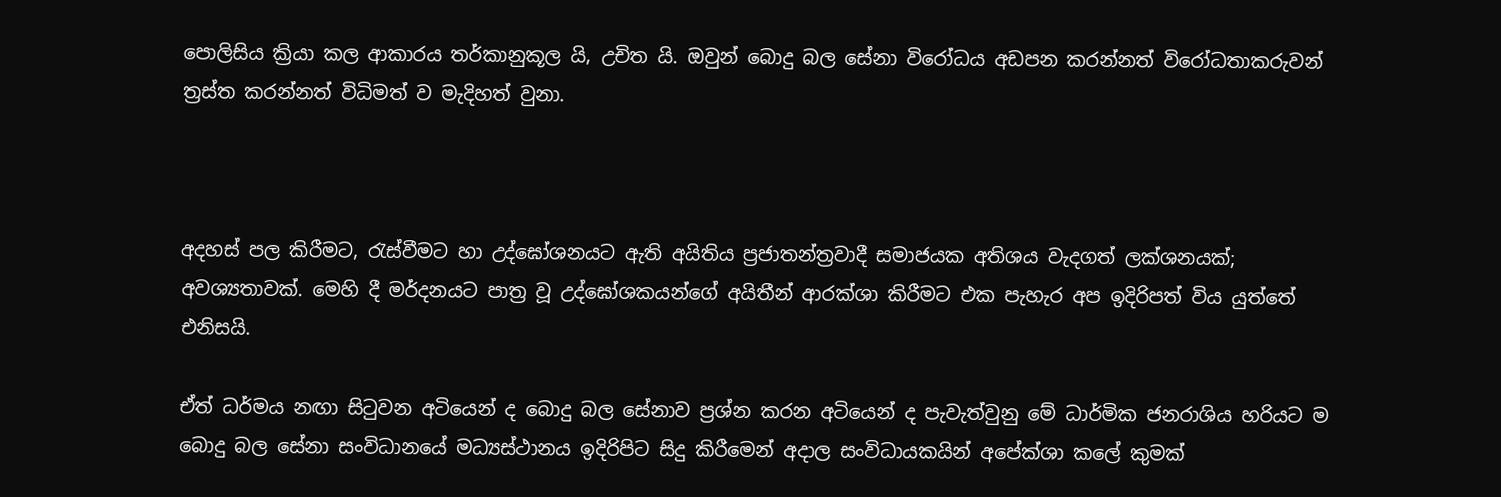පොලිසිය ක්‍රියා කල ආකාරය තර්කානුකූල යි, උචිත යි. ඔවුන් බොදු බල සේනා විරෝධය අඩපන කරන්නත් විරෝධතාකරුවන් ත්‍රස්ත කරන්නත් විධිමත් ව මැදිහත් වුනා.



අදහස් පල කිරීමට, රැස්වීමට හා උද්ඝෝශනයට ඇති අයිතිය ප්‍රජාතන්ත්‍රවාදී සමාජයක අතිශය වැදගත් ලක්ශනයක්; අවශ්‍යතාවක්. මෙහි දී මර්දනයට පාත්‍ර වූ උද්ඝෝශකයන්ගේ අයිතීන් ආරක්ශා කිරීමට එක පැහැර අප ඉදිරිපත් විය යුත්තේ එනිසයි.

ඒත් ධර්මය නඟා සිටුවන අටියෙන් ද බොදු බල සේනාව ප්‍රශ්න කරන අටියෙන් ද පැවැත්වුනු මේ ධාර්මික ජනරාශිය හරියට ම බොදු බල සේනා සංවිධානයේ මධ්‍යස්ථානය ඉදිරිපිට සිදු කිරීමෙන් අදාල සංවිධායකයින් අපේක්ශා කලේ කුමක්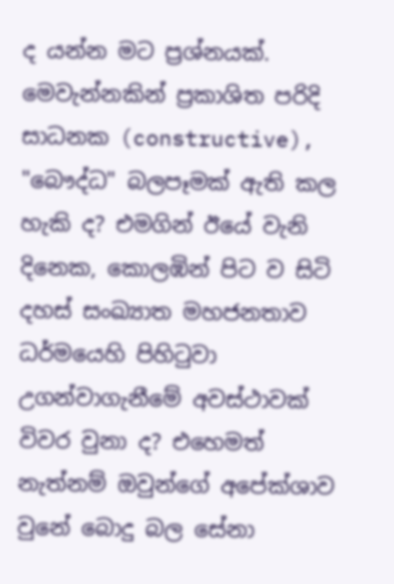ද යන්න මට ප්‍රශ්නයක්. මෙවැන්නකින් ප්‍රකාශිත පරිදි සාධනක (constructive), "බෞද්ධ" බලපෑමක් ඇති කල හැකි ද? එමගින් ඊයේ වැනි දිනෙක, කොලඹින් පිට ව සිටි දහස් සංඛ්‍යාත මහජනතාව ධර්මයෙහි පිහිටුවා උගන්වාගැනීමේ අවස්ථාවක් විවර වුනා ද? එහෙමත් නැත්නම් ඔවුන්ගේ අපේක්ශාව වුනේ බොදු බල සේනා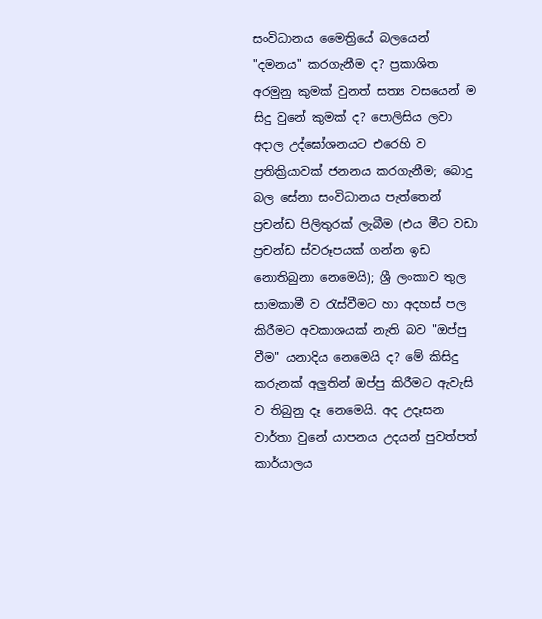සංවිධානය මෛත්‍රියේ බලයෙන් "දමනය" කරගැනීම ද? ප්‍රකාශිත අරමුනු කුමක් වුනත් සත්‍ය වසයෙන් ම සිදු වුනේ කුමක් ද? පොලිසිය ලවා අදාල උද්ඝෝශනයට එරෙහි ව ප්‍රතික්‍රියාවක් ජනනය කරගැනීම; බොදු බල සේනා සංවිධානය පැත්තෙන් ප්‍රචන්ඩ පිලිතුරක් ලැබීම (එය මීට වඩා ප්‍රචන්ඩ ස්වරූපයක් ගන්න ඉඩ නොතිබුනා නෙමෙයි); ශ්‍රී ලංකාව තුල සාමකාමී ව රැස්වීමට හා අදහස් පල කිරීමට අවකාශයක් නැති බව "ඔප්පු වීම" යනාදිය නෙමෙයි ද? මේ කිසිදු කරුනක් අලුතින් ඔප්පු කිරීමට ඇවැසි ව තිබුනු දෑ නෙමෙයි. අද උදෑසන වාර්තා වුනේ යාපනය උදයන් පුවත්පත් කාර්යාලය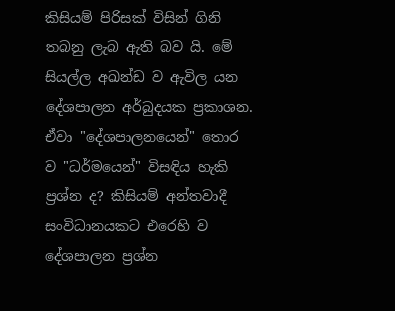කිසියම් පිරිසක් විසින් ගිනි තබනු ලැබ ඇති බව යි. මේ සියල්ල අඛන්ඩ ව ඇවිල යන දේශපාලන අර්බුදයක ප්‍රකාශන. ඒවා "දේශපාලනයෙන්" තොර ව "ධර්මයෙන්" විසඳිය හැකි ප්‍රශ්න ද? කිසියම් අන්තවාදී සංවිධානයකට එරෙහි ව දේශපාලන ප්‍රශ්න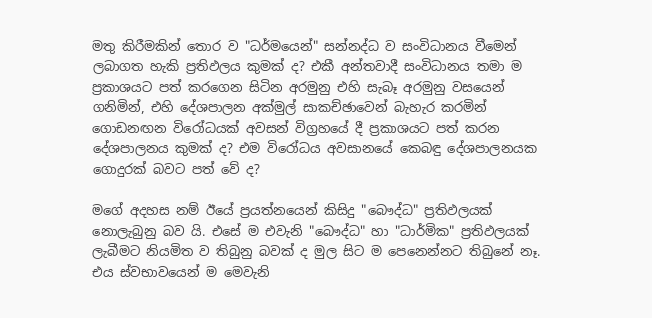මතු කිරීමකින් තොර ව "ධර්මයෙන්" සන්නද්ධ ව සංවිධානය වීමෙන් ලබාගත හැකි ප්‍රතිඵලය කුමක් ද? එකී අන්තවාදී සංවිධානය තමා ම ප්‍රකාශයට පත් කරගෙන සිටින අරමුනු එහි සැබෑ අරමුනු වසයෙන් ගනිමින්, එහි දේශපාලන අක්මුල් සාකච්ඡාවෙන් බැහැර කරමින් ගොඩනඟන විරෝධයක් අවසන් විග්‍රහයේ දී ප්‍රකාශයට පත් කරන දේශපාලනය කුමක් ද? එම විරෝධය අවසානයේ කෙබඳු දේශපාලනයක ගොදුරක් බවට පත් වේ ද?

මගේ අදහස නම් ඊයේ ප්‍රයත්නයෙන් කිසිදු "බෞද්ධ" ප්‍රතිඵලයක් නොලැබුනු බව යි. එසේ ම එවැනි "බෞද්ධ" හා "ධාර්මික" ප්‍රතිඵලයක් ලැබීමට නියමිත ව තිබුනු බවක් ද මුල සිට ම පෙනෙන්නට තිබුනේ නෑ. එය ස්වභාවයෙන් ම මෙවැනි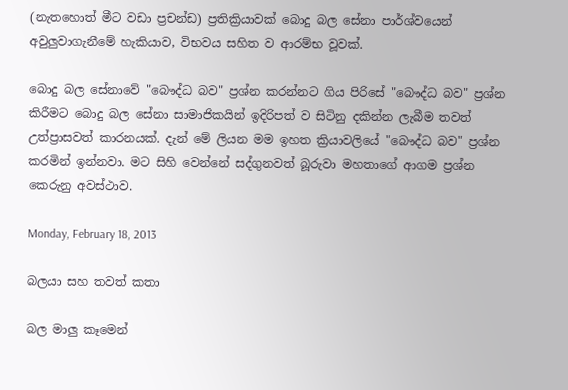(නැතහොත් මීට වඩා ප්‍රචන්ඩ) ප්‍රතික්‍රියාවක් බොදු බල සේනා පාර්ශ්වයෙන් අවුලුවාගැනීමේ හැකියාව, විභවය සහිත ව ආරම්භ වූවක්.

බොදු බල සේනාවේ "බෞද්ධ බව" ප්‍රශ්න කරන්නට ගිය පිරිසේ "බෞද්ධ බව" ප්‍රශ්න කිරීමට බොදු බල සේනා සාමාජිකයින් ඉදිරිපත් ව සිටිනු දකින්න ලැබීම තවත් උත්ප්‍රාසවත් කාරනයක්. දැන් මේ ලියන මම ඉහත ක්‍රියාවලියේ "බෞද්ධ බව" ප්‍රශ්න කරමින් ඉන්නවා. මට සිහි වෙන්නේ සද්ගුනවත් බූරුවා මහතාගේ ආගම ප්‍රශ්න කෙරුනු අවස්ථාව.

Monday, February 18, 2013

බලයා සහ තවත් කතා

බල මාලු කෑමෙන්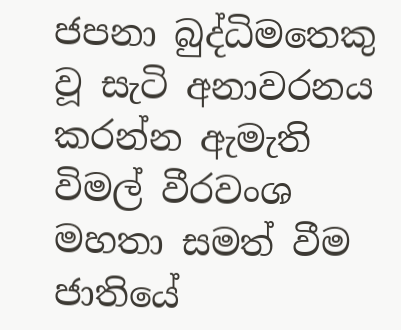ජපනා බුද්ධිමතෙකු වූ සැටි අනාවරනය කරන්න ඇමැති විමල් වීරවංශ මහතා සමත් වීම ජාතියේ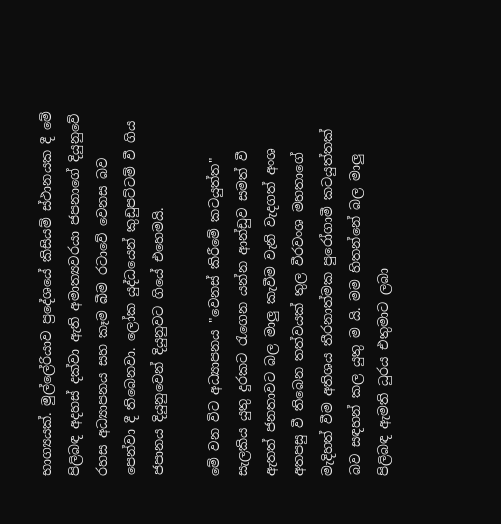භාග්‍යයක්. මුල්ලේරියාව ප්‍රදේශයේ කිසියම් ස්ථානයක දී මේ පිලිබඳ අදහස් දක්වා ඇති අමාත්‍යවරයා ජපනාගේ දියුනුවේ රහස අධ්‍යාපනය සහ කෑම බීම රටාවේ වෙනස බව පෙන්වා දී තිබෙනවා. ලෝක යුද්ධයෙන් කුඩුපට්ටම් වී ගිය ජපානය දියුනුවෙන් දියුනුවට ගියේ එහෙමයි.

මේ වන විට අධ්‍යාපනය "වෙනස් කිරීමේ කටයුත්ත" සැලකිය යුතු දුරකට රැගෙන යන්න ආන්ඩුව සමත් වී ඇතත් ජනතාවට බල මාලු කැවීම වැනි වැදගත් අංශ අතපසු වී තිබෙන තත්වයක් තුල වීරවංශ මහතාගේ මැදිහත් වීම අතිශය තීරනාත්මක පුරෝගාමී කටයුත්තක් බව සඳහන් කල යුතු ම යි. මම හිතන්නේ බල මාලු පිලිබඳ ඇමති ධුරය එතුමාට ලබා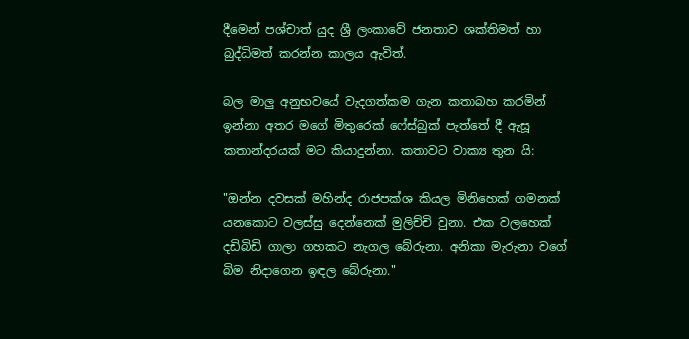දීමෙන් පශ්චාත් යුද ශ්‍රී ලංකාවේ ජනතාව ශක්තිමත් හා බුද්ධිමත් කරන්න කාලය ඇවිත්.

බල මාලු අනුභවයේ වැදගත්කම ගැන කතාබහ කරමින් ඉන්නා අතර මගේ මිතුරෙක් ෆේස්බුක් පැත්තේ දී ඇසූ කතාන්දරයක් මට කියාදුන්නා. කතාවට වාක්‍ය තුන යි:

"ඔන්න දවසක් මහින්ද රාජපක්ශ කියල මිනිහෙක් ගමනක් යනකොට වලස්සු දෙන්නෙක් මුලිච්චි වුනා. එක වලහෙක් දඩිබිඩි ගාලා ගහකට නැගල බේරුනා. අනිකා මැරුනා වගේ බිම නිදාගෙන ඉඳල බේරුනා."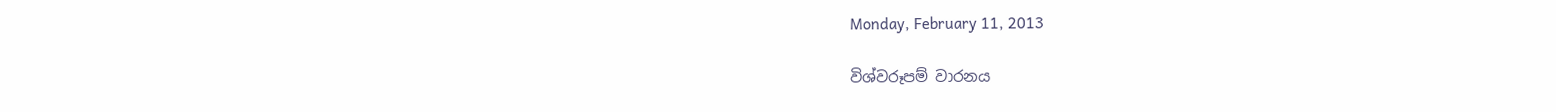Monday, February 11, 2013

විශ්වරූපම් වාරනය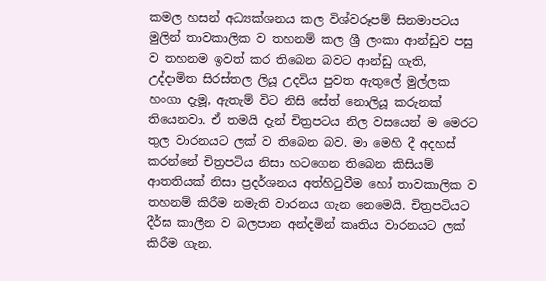කමල හසන් අධ්‍යක්ශනය කල විශ්වරූපම් සිනමාපටය මුලින් තාවකාලික ව තහනම් කල ශ්‍රී ලංකා ආන්ඩුව පසු ව තහනම ඉවත් කර තිබෙන බවට ආන්ඩු ගැති, උද්දාමිත සිරස්තල ලියූ උදවිය පුවත ඇතුලේ මුල්ලක හංගා දැමූ, ඇතැම් විට නිසි සේත් නොලියූ කරුනක් තියෙනවා. ඒ තමයි දැන් චිත්‍රපටය නිල වසයෙන් ම මෙරට තුල වාරනයට ලක් ව තිබෙන බව. මා මෙහි දී අදහස් කරන්නේ චිත්‍රපටිය නිසා හටගෙන තිබෙන කිසියම් ආතතියක් නිසා ප්‍රදර්ශනය අත්හිටුවීම හෝ තාවකාලික ව තහනම් කිරීම නමැති වාරනය ගැන නෙමෙයි. චිත්‍රපටියට දීර්ඝ කාලීන ව බලපාන අන්දමින් කෘතිය වාරනයට ලක් කිරීම ගැන.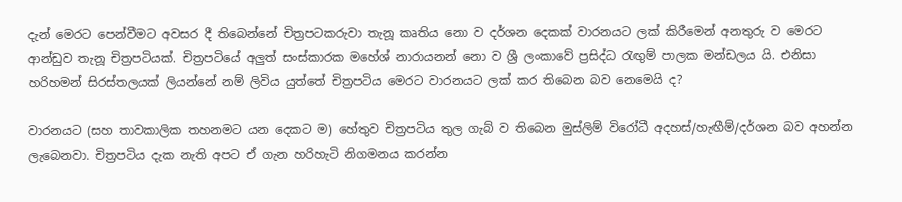දැන් මෙරට පෙන්වීමට අවසර දී තිබෙන්නේ චිත්‍රපටකරුවා තැනූ කෘතිය නො ව දර්ශන දෙකක් වාරනයට ලක් කිරීමෙන් අනතුරු ව මෙරට ආන්ඩුව තැනූ චිත්‍රපටියක්. චිත්‍රපටියේ අලුත් සංස්කාරක මහේශ් නාරායනන් නො ව ශ්‍රී ලංකාවේ ප්‍රසිද්ධ රැඟුම් පාලක මන්ඩලය යි. එනිසා හරිහමන් සිරස්තලයක් ලියන්නේ නම් ලිවිය යුත්තේ චිත්‍රපටිය මෙරට වාරනයට ලක් කර තිබෙන බව නෙමෙයි ද?

වාරනයට (සහ තාවකාලික තහනමට යන දෙකට ම) හේතුව චිත්‍රපටිය තුල ගැබ් ව තිබෙන මුස්ලිම් විරෝධී අදහස්/හැඟීම්/දර්ශන බව අහන්න ලැබෙනවා. චිත්‍රපටිය දැක නැති අපට ඒ ගැන හරිහැටි නිගමනය කරන්න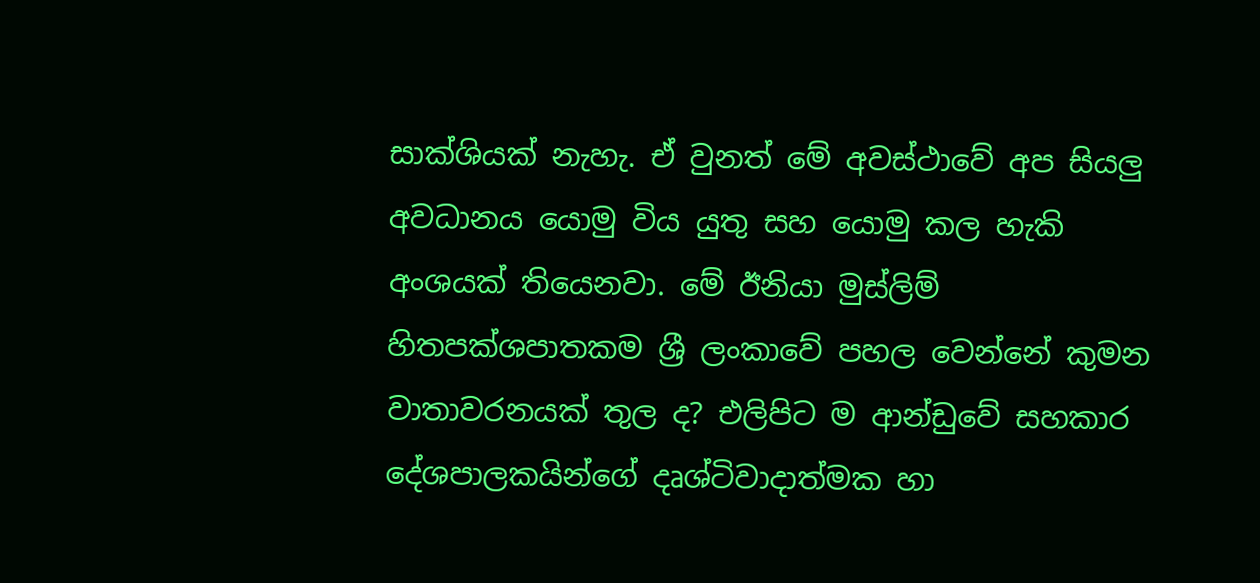සාක්ශියක් නැහැ. ඒ වුනත් මේ අවස්ථාවේ අප සියලු අවධානය යොමු විය යුතු සහ යොමු කල හැකි අංශයක් තියෙනවා. මේ ඊනියා මුස්ලිම් හිතපක්ශපාතකම ශ්‍රී ලංකාවේ පහල වෙන්නේ කුමන වාතාවරනයක් තුල ද? එලිපිට ම ආන්ඩුවේ සහකාර දේශපාලකයින්ගේ දෘශ්ටිවාදාත්මක හා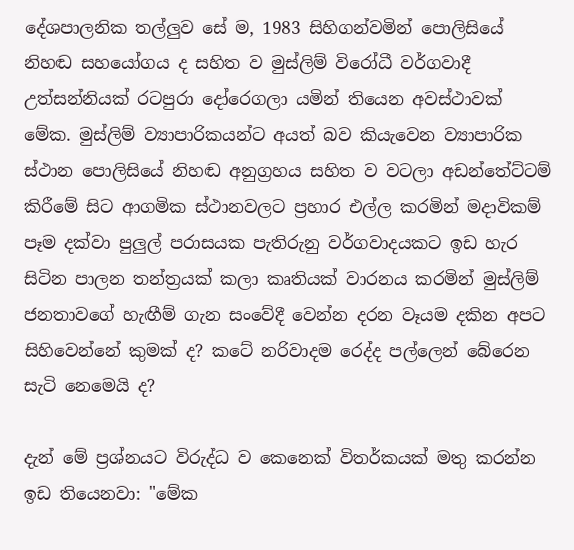දේශපාලනික තල්ලුව සේ ම, 1983 සිහිගන්වමින් පොලිසියේ නිහඬ සහයෝගය ද සහිත ව මුස්ලිම් විරෝධී වර්ගවාදී උත්සන්නියක් රටපුරා දෝරෙගලා යමින් තියෙන අවස්ථාවක් මේක. මුස්ලිම් ව්‍යාපාරිකයන්ට අයත් බව කියැවෙන ව්‍යාපාරික ස්ථාන පොලිසියේ නිහඬ අනුග්‍රහය සහිත ව වටලා අඩන්තේට්ටම් කිරීමේ සිට ආගමික ස්ථානවලට ප්‍රහාර එල්ල කරමින් මදාවිකම් පෑම දක්වා පුලුල් පරාසයක පැතිරුනු වර්ගවාදයකට ඉඩ හැර සිටින පාලන තන්ත්‍රයක් කලා කෘතියක් වාරනය කරමින් මුස්ලිම් ජනතාවගේ හැඟීම් ගැන සංවේදී වෙන්න දරන වෑයම දකින අපට සිහිවෙන්නේ කුමක් ද? කටේ නරිවාදම රෙද්ද පල්ලෙන් බේරෙන සැටි නෙමෙයි ද?

දැන් මේ ප්‍රශ්නයට විරුද්ධ ව කෙනෙක් විතර්කයක් මතු කරන්න ඉඩ තියෙනවා: "මේක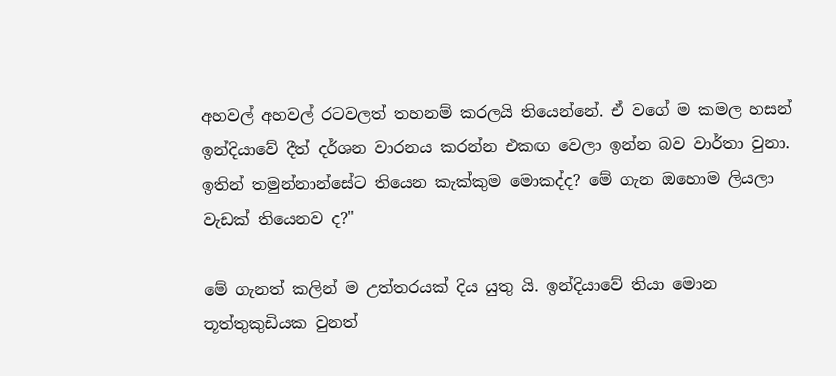අහවල් අහවල් රටවලත් තහනම් කරලයි තියෙන්නේ. ඒ වගේ ම කමල හසන් ඉන්දියාවේ දීත් දර්ශන වාරනය කරන්න එකඟ වෙලා ඉන්න බව වාර්තා වුනා. ඉතින් තමුන්නාන්සේට තියෙන කැක්කුම මොකද්ද? මේ ගැන ඔහොම ලියලා වැඩක් තියෙනව ද?"

මේ ගැනත් කලින් ම උත්තරයක් දිය යුතු යි. ඉන්දියාවේ තියා මොන තූත්තුකුඩියක වුනත්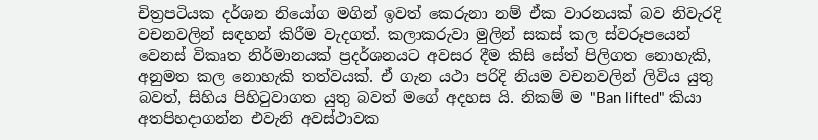චිත්‍රපටියක දර්ශන නියෝග මගින් ඉවත් කෙරුනා නම් ඒක වාරනයක් බව නිවැරදි වචනවලින් සඳහන් කිරීම වැදගත්. කලාකරුවා මුලින් සකස් කල ස්වරූපයෙන් වෙනස් විකෘත නිර්මානයක් ප්‍රදර්ශනයට අවසර දීම කිසි සේත් පිලිගත නොහැකි, අනුමත කල නොහැකි තත්වයක්. ඒ ගැන යථා පරිදි නියම වචනවලින් ලිවිය යුතු බවත්, සිහිය පිහිටුවාගත යුතු බවත් මගේ අදහස යි. නිකම් ම "Ban lifted" කියා අතපිහදාගන්න එවැනි අවස්ථාවක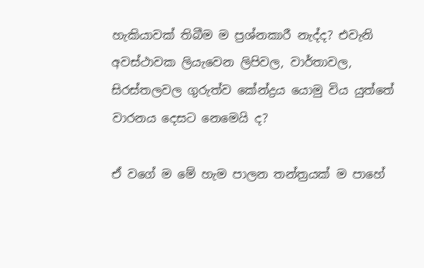හැකියාවක් තිබීම ම ප්‍රශ්නකාරී නැද්ද? එවැනි අවස්ථාවක ලියැවෙන ලිපිවල, වාර්තාවල, සිරස්තලවල ගුරුත්ව කේන්ද්‍රය යොමු විය යුත්තේ වාරනය දෙසට නෙමෙයි ද?

ඒ වගේ ම මේ හැම පාලන තන්ත්‍රයක් ම පාහේ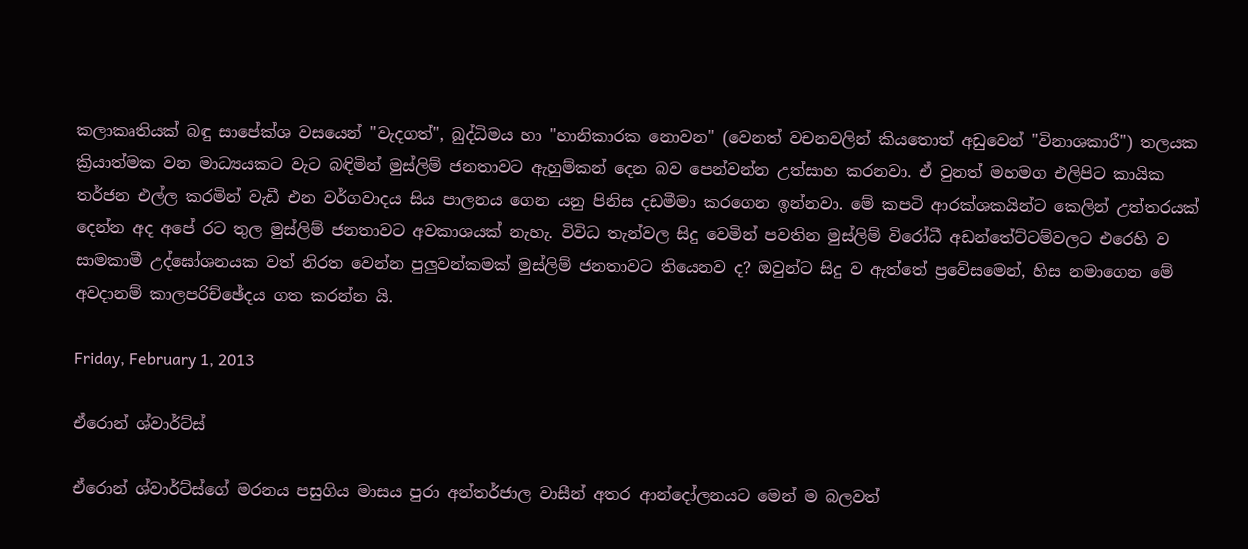කලාකෘතියක් බඳු සාපේක්ශ වසයෙන් "වැදගත්", බුද්ධිමය හා "හානිකාරක නොවන" (වෙනත් වචනවලින් කියතොත් අඩුවෙන් "විනාශකාරී") තලයක ක්‍රියාත්මක වන මාධ්‍යයකට වැට බඳිමින් මුස්ලිම් ජනතාවට ඇහුම්කන් දෙන බව පෙන්වන්න උත්සාහ කරනවා. ඒ වුනත් මහමග එලිපිට කායික තර්ජන එල්ල කරමින් වැඩී එන වර්ගවාදය සිය පාලනය ගෙන යනු පිනිස දඩමීමා කරගෙන ඉන්නවා. මේ කපටි ආරක්ශකයින්ට කෙලින් උත්තරයක් දෙන්න අද අපේ රට තුල මුස්ලිම් ජනතාවට අවකාශයක් නැහැ. විවිධ තැන්වල සිදු වෙමින් පවතින මුස්ලිම් විරෝධී අඩන්තේට්ටම්වලට එරෙහි ව සාමකාමී උද්ඝෝශනයක වත් නිරත වෙන්න පුලුවන්කමක් මුස්ලිම් ජනතාවට තියෙනව ද? ඔවුන්ට සිදු ව ඇත්තේ ප්‍රවේසමෙන්, හිස නමාගෙන මේ අවදානම් කාලපරිච්ඡේදය ගත කරන්න යි.

Friday, February 1, 2013

ඒරොන් ශ්වාර්ට්ස්

ඒරොන් ශ්වාර්ට්ස්ගේ මරනය පසුගිය මාසය පුරා අන්තර්ජාල වාසීන් අතර ආන්දෝලනයට මෙන් ම බලවත්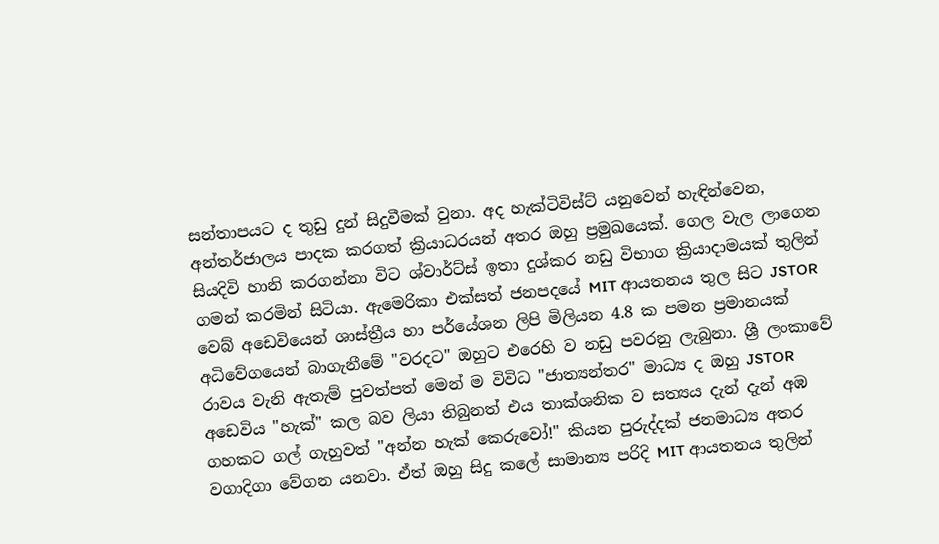සන්තාපයට ද තුඩු දුන් සිදුවීමක් වුනා. අද හැක්ටිවිස්ට් යනුවෙන් හැඳින්වෙන, අන්තර්ජාලය පාදක කරගත් ක්‍රියාධරයන් අතර ඔහු ප්‍රමුඛයෙක්. ගෙල වැල ලාගෙන සියදිවි හානි කරගන්නා විට ශ්වාර්ට්ස් ඉතා දුශ්කර නඩු විභාග ක්‍රියාදාමයක් තුලින් ගමන් කරමින් සිටියා. ඇමෙරිකා එක්සත් ජනපදයේ MIT ආයතනය තුල සිට JSTOR වෙබ් අඩෙවියෙන් ශාස්ත්‍රීය හා පර්යේශන ලිපි මිලියන 4.8 ක පමන ප්‍රමානයක් අධිවේගයෙන් බාගැනීමේ "වරදට" ඔහුට එරෙහි ව නඩු පවරනු ලැබුනා. ශ්‍රී ලංකාවේ රාවය වැනි ඇතැම් පුවත්පත් මෙන් ම විවිධ "ජාත්‍යන්තර" මාධ්‍ය ද ඔහු JSTOR අඩෙවිය "හැක්" කල බව ලියා තිබුනත් එය තාක්ශනික ව සත්‍යය දැන් දැන් අඹ ගහකට ගල් ගැහුවත් "අන්න හැක් කෙරුවෝ!" කියන පුරුද්දක් ජනමාධ්‍ය අතර වගාදිගා වේගන යනවා. ඒත් ඔහු සිදු කලේ සාමාන්‍ය පරිදි MIT ආයතනය තුලින්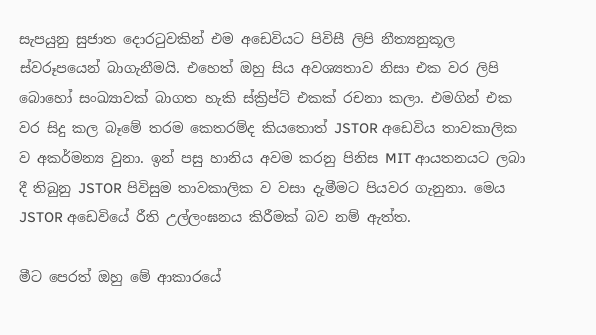සැපයුනු සුජාත දොරටුවකින් එම අඩෙවියට පිවිසී ලිපි නීත්‍යනුකූල ස්වරූපයෙන් බාගැනීමයි. එහෙත් ඔහු සිය අවශ්‍යතාව නිසා එක වර ලිපි බොහෝ සංඛ්‍යාවක් බාගත හැකි ස්ක්‍රිප්ට් එකක් රචනා කලා. එමගින් එක වර සිදු කල බෑමේ තරම කෙතරම්ද කියතොත් JSTOR අඩෙවිය තාවකාලික ව අකර්මන්‍ය වුනා. ඉන් පසු හානිය අවම කරනු පිනිස MIT ආයතනයට ලබා දී තිබුනු JSTOR පිවිසුම තාවකාලික ව වසා දැමීමට පියවර ගැනුනා. මෙය JSTOR අඩෙවියේ රීති උල්ලංඝනය කිරීමක් බව නම් ඇත්ත.

මීට පෙරත් ඔහු මේ ආකාරයේ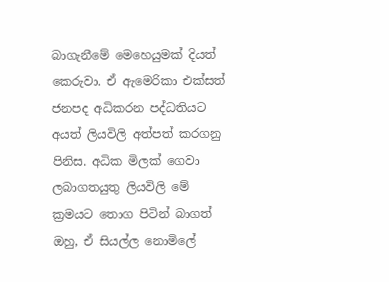බාගැනීමේ මෙහෙයුමක් දියත් කෙරුවා. ඒ ඇමෙරිකා එක්සත් ජනපද අධිකරන පද්ධතියට අයත් ලියවිලි අත්පත් කරගනු පිනිස. අධික මිලක් ගෙවා ලබාගතයුතු ලියවිලි මේ ක්‍රමයට තොග පිටින් බාගත් ඔහු, ඒ සියල්ල නොමිලේ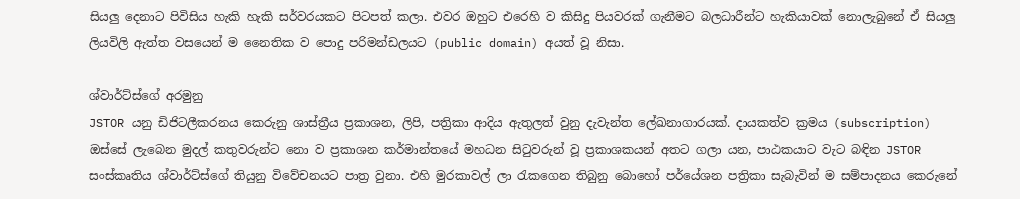සියලු දෙනාට පිවිසිය හැකි හැකි සර්වරයකට පිටපත් කලා. එවර ඔහුට එරෙහි ව කිසිදු පියවරක් ගැනීමට බලධාරීන්ට හැකියාවක් නොලැබුනේ ඒ සියලු ලියවිලි ඇත්ත වසයෙන් ම නෛතික ව පොදු පරිමන්ඩලයට (public domain) අයත් වූ නිසා.

ශ්වාර්ට්ස්ගේ අරමුනු
JSTOR යනු ඩිජිටලීකරනය කෙරුනු ශාස්ත්‍රීය ප්‍රකාශන, ලිපි, පත්‍රිකා ආදිය ඇතුලත් වුනු දැවැන්ත ලේඛනාගාරයක්. දායකත්ව ක්‍රමය (subscription) ඔස්සේ ලැබෙන මුදල් කතුවරුන්ට නො ව ප්‍රකාශන කර්මාන්තයේ මහධන සිටුවරුන් වූ ප්‍රකාශකයන් අතට ගලා යන, පාඨකයාට වැට බඳින JSTOR සංස්කෘතිය ශ්වාර්ට්ස්ගේ තියුනු විවේචනයට පාත්‍ර වුනා. එහි මුරකාවල් ලා රැකගෙන තිබුනු බොහෝ පර්යේශන පත්‍රිකා සැබැවින් ම සම්පාදනය කෙරුනේ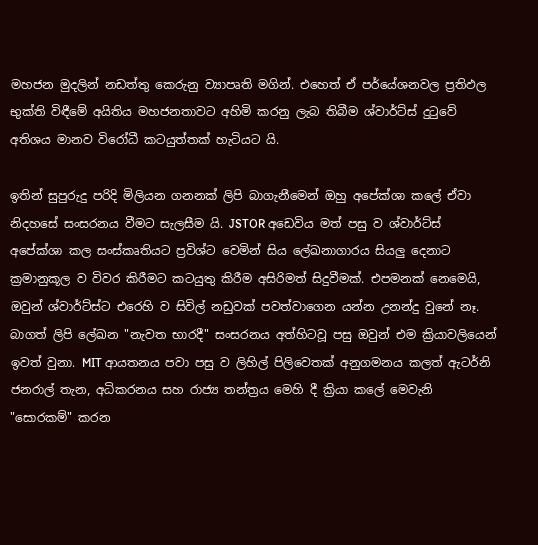මහජන මුදලින් නඩත්තු කෙරුනු ව්‍යාපෘති මගින්. එහෙත් ඒ පර්යේශනවල ප්‍රතිඵල භුක්ති විඳීමේ අයිතිය මහජනතාවට අහිමි කරනු ලැබ තිබීම ශ්වාර්ට්ස් දුටුවේ අතිශය මානව විරෝධී කටයුත්තක් හැටියට යි.

ඉතින් සුපුරුදු පරිදි මිලියන ගනනක් ලිපි බාගැනීමෙන් ඔහු අපේක්ශා කලේ ඒවා නිදහසේ සංසරනය වීමට සැලසීම යි. JSTOR අඩෙවිය මත් පසු ව ශ්වාර්ට්ස් අපේක්ශා කල සංස්කෘතියට ප්‍රවිශ්ට වෙමින් සිය ලේඛනාගාරය සියලු දෙනාට ක්‍රමානුකූල ව විවර කිරීමට කටයුතු කිරීම අසිරිමත් සිදුවීමක්. එපමනක් නෙමෙයි, ඔවුන් ශ්වාර්ට්ස්ට එරෙහි ව සිවිල් නඩුවක් පවත්වාගෙන යන්න උනන්දු වුනේ නෑ. බාගත් ලිපි ලේඛන "නැවත භාරදී" සංසරනය අත්හිටවූ පසු ඔවුන් එම ක්‍රියාවලියෙන් ඉවත් වුනා. MIT ආයතනය පවා පසු ව ලිහිල් පිලිවෙතක් අනුගමනය කලත් ඇටර්නි ජනරාල් තැන, අධිකරනය සහ රාජ්‍ය තන්ත්‍රය මෙහි දී ක්‍රියා කලේ මෙවැනි "සොරකම්" කරන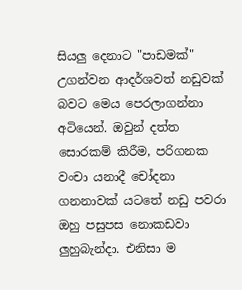සියලු දෙනාට "පාඩමක්" උගන්වන ආදර්ශවත් නඩුවක් බවට මෙය පෙරලාගන්නා අටියෙන්. ඔවුන් දත්ත සොරකම් කිරීම, පරිගනක වංචා යනාදී චෝදනා ගනනාවක් යටතේ නඩු පවරා ඔහු පසුපස නොකඩවා ලුහුබැන්දා. එනිසා ම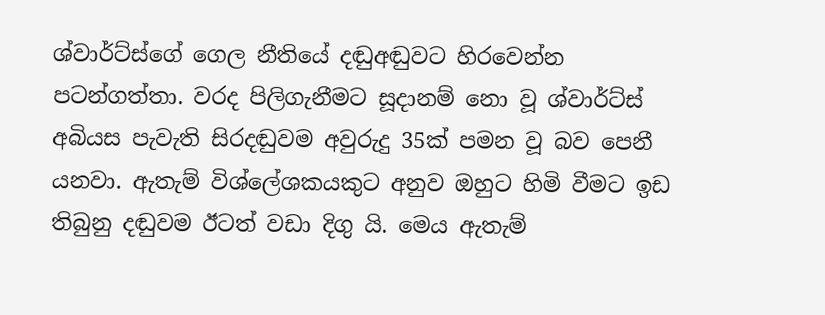ශ්වාර්ට්ස්ගේ ගෙල නීතියේ දඬුඅඬුවට හිරවෙන්න පටන්ගත්තා. වරද පිලිගැනීමට සූදානම් නො වූ ශ්වාර්ට්ස් අබියස පැවැති සිරදඬුවම අවුරුදු 35ක් පමන වූ බව පෙනී යනවා. ඇතැම් විශ්ලේශකයකුට අනුව ඔහුට හිමි වීමට ඉඩ තිබුනු දඬුවම ඊටත් වඩා දිගු යි. මෙය ඇතැම්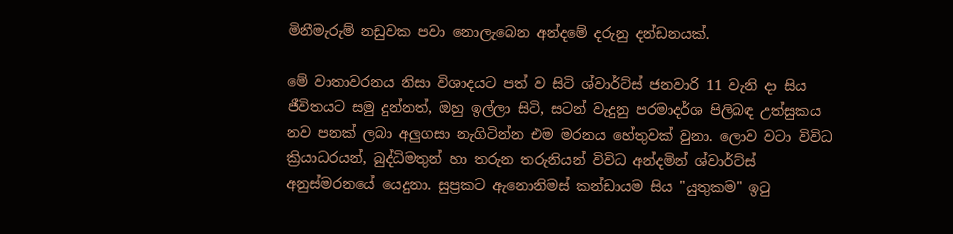මිනීමැරුම් නඩුවක පවා නොලැබෙන අන්දමේ දරුනු දන්ඩනයක්.

මේ වාතාවරනය නිසා විශාදයට පත් ව සිටි ශ්වාර්ට්ස් ජනවාරි 11 වැනි දා සිය ජීවිතයට සමු දුන්නත්, ඔහු ඉල්ලා සිටි, සටන් වැදුනු පරමාදර්ශ පිලිබඳ උත්සුකය නව පනක් ලබා අලුගසා නැගිටින්න එම මරනය හේතුවක් වුනා. ලොව වටා විවිධ ක්‍රියාධරයන්, බුද්ධිමතුන් හා තරුන තරුනියන් විවිධ අන්දමින් ශ්වාර්ට්ස් අනුස්මරනයේ යෙදුනා. සුප්‍රකට ඇනොනිමස් කන්ඩායම සිය "යුතුකම" ඉටු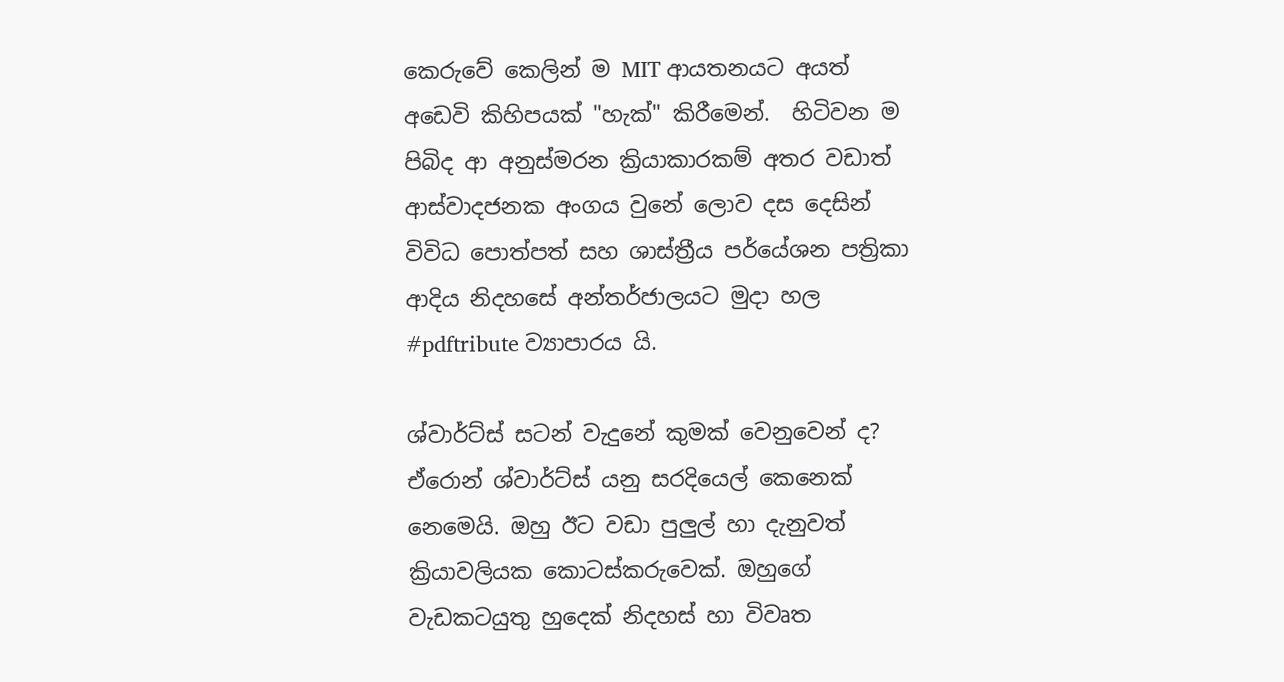කෙරුවේ කෙලින් ම MIT ආයතනයට අයත් අඩෙවි කිහිපයක් "හැක්" කිරීමෙන්.  හිටිවන ම පිබිද ආ අනුස්මරන ක්‍රියාකාරකම් අතර වඩාත් ආස්වාදජනක අංගය වුනේ ලොව දස දෙසින් විවිධ පොත්පත් සහ ශාස්ත්‍රීය පර්යේශන පත්‍රිකා ආදිය නිදහසේ අන්තර්ජාලයට මුදා හල #pdftribute ව්‍යාපාරය යි.

ශ්වාර්ට්ස් සටන් වැදුනේ කුමක් වෙනුවෙන් ද?
ඒරොන් ශ්වාර්ට්ස් යනු සරදියෙල් කෙනෙක් නෙමෙයි. ඔහු ඊට වඩා පුලුල් හා දැනුවත් ක්‍රියාවලියක කොටස්කරුවෙක්. ඔහුගේ වැඩකටයුතු හුදෙක් නිදහස් හා විවෘත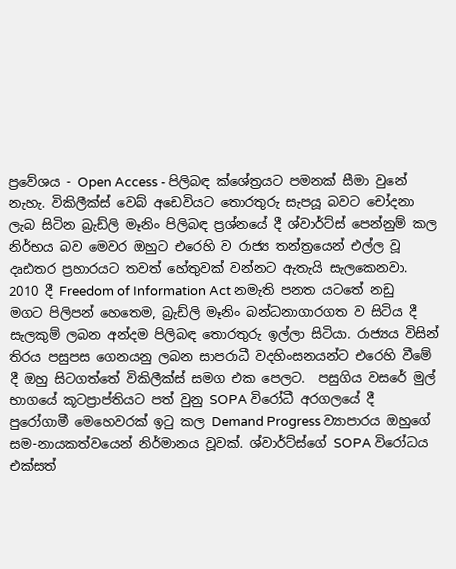ප්‍රවේශය - Open Access - පිලිබඳ ක්ශේත්‍රයට පමනක් සීමා වුනේ නැහැ. විකිලීක්ස් වෙබ් අඩෙවියට තොරතුරු සැපයූ බවට චෝදනා ලැබ සිටින බ්‍රැඩ්ලි මෑනිං පිලිබඳ ප්‍රශ්නයේ දී ශ්වාර්ට්ස් පෙන්නුම් කල නිර්භය බව මෙවර ඔහුට එරෙහි ව රාජ්‍ය තන්ත්‍රයෙන් එල්ල වූ දෘඪතර ප්‍රහාරයට තවත් හේතුවක් වන්නට ඇතැයි සැලකෙනවා. 2010 දී Freedom of Information Act නමැති පනත යටතේ නඩු මගට පිලිපන් හෙතෙම, බ්‍රැඩ්ලි මෑනිං බන්ධනාගාරගත ව සිටිය දී සැලකුම් ලබන අන්දම පිලිබඳ තොරතුරු ඉල්ලා සිටියා. රාජ්‍යය විසින් තිරය පසුපස ගෙනයනු ලබන සාපරාධී වදහිංසනයන්ට එරෙහි වීමේ දී ඔහු සිටගත්තේ විකිලීක්ස් සමග එක පෙලට.  පසුගිය වසරේ මුල් භාගයේ කූටප්‍රාප්තියට පත් වුනු SOPA විරෝධී අරගලයේ දී පුරෝගාමී මෙහෙවරක් ඉටු කල Demand Progress ව්‍යාපාරය ඔහුගේ සම-නායකත්වයෙන් නිර්මානය වූවක්. ශ්වාර්ට්ස්ගේ SOPA විරෝධය එක්සත්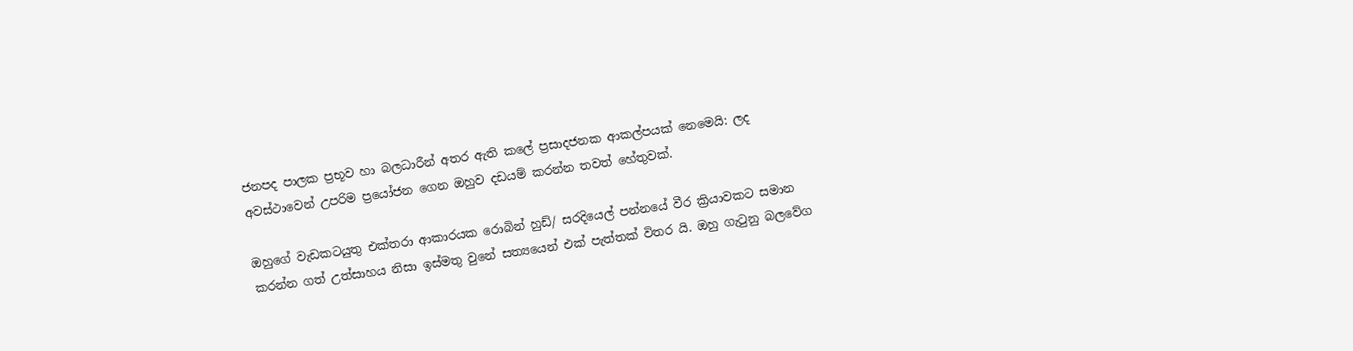ජනපද පාලක ප්‍රභූව හා බලධාරීන් අතර ඇති කලේ ප්‍රසාදජනක ආකල්පයක් නෙමෙයි: ලද අවස්ථාවෙන් උපරිම ප්‍රයෝජන ගෙන ඔහුව දඩයම් කරන්න තවත් හේතුවක්.

ඔහුගේ වැඩකටයුතු එක්තරා ආකාරයක රොබින් හුඩ්/ සරදියෙල් පන්නයේ වීර ක්‍රියාවකට සමාන කරන්න ගත් උත්සාහය නිසා ඉස්මතු වුනේ සත්‍යයෙන් එක් පැත්තක් විතර යි. ඔහු ගැටුනු බලවේග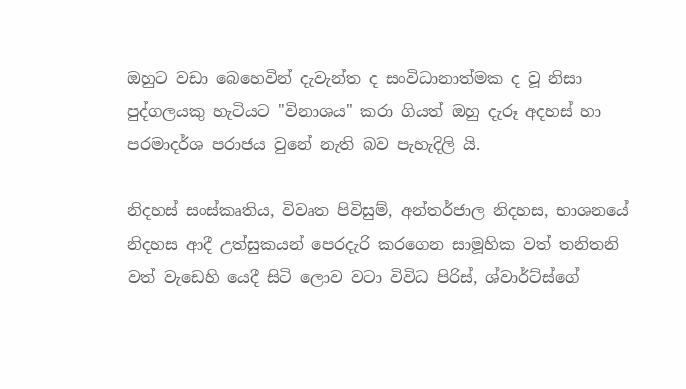ඔහුට වඩා බෙහෙවින් දැවැන්ත ද සංවිධානාත්මක ද වූ නිසා පුද්ගලයකු හැටියට "විනාශය" කරා ගියත් ඔහු දැරූ අදහස් හා පරමාදර්ශ පරාජය වුනේ නැති බව පැහැදිලි යි.

නිදහස් සංස්කෘතිය, විවෘත පිවිසුම්, අන්තර්ජාල නිදහස, භාශනයේ නිදහස ආදී උත්සුකයන් පෙරදැරි කරගෙන සාමූහික වත් තනිතනි වත් වැඩෙහි යෙදී සිටි ලොව වටා විවිධ පිරිස්, ශ්වාර්ට්ස්ගේ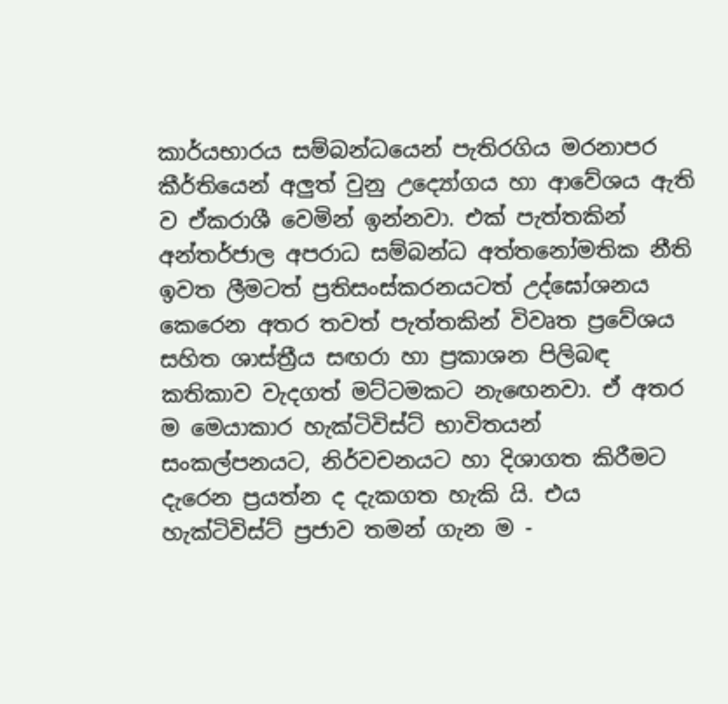කාර්යභාරය සම්බන්ධයෙන් පැතිරගිය මරනාපර කීර්තියෙන් අලුත් වුනු උද්‍යෝගය හා ආවේශය ඇති ව ඒකරාශී වෙමින් ඉන්නවා. එක් පැත්තකින් අන්තර්ජාල අපරාධ සම්බන්ධ අත්තනෝමතික නීති ඉවත ලීමටත් ප්‍රතිසංස්කරනයටත් උද්ඝෝශනය කෙරෙන අතර තවත් පැත්තකින් විවෘත ප්‍රවේශය සහිත ශාස්ත්‍රීය සඟරා හා ප්‍රකාශන පිලිබඳ කතිකාව වැදගත් මට්ටමකට නැඟෙනවා. ඒ අතර ම මෙයාකාර හැක්ටිවිස්ට් භාවිතයන් සංකල්පනයට, නිර්වචනයට හා දිශාගත කිරීමට දැරෙන ප්‍රයත්න ද දැකගත හැකි යි. එය හැක්ටිවිස්ට් ප්‍රජාව තමන් ගැන ම -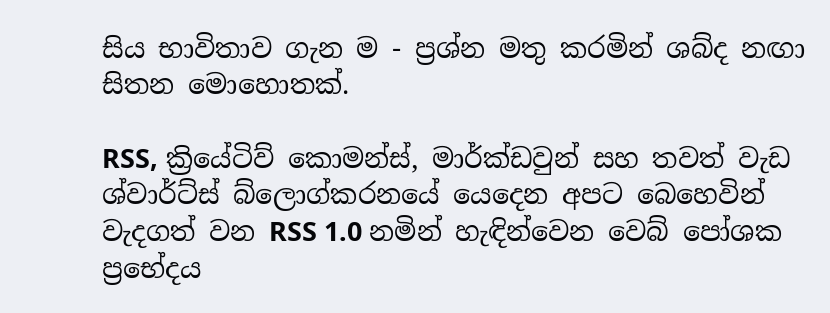සිය භාවිතාව ගැන ම - ප්‍රශ්න මතු කරමින් ශබ්ද නඟා සිතන මොහොතක්.

RSS, ක්‍රියේටිව් කොමන්ස්, මාර්ක්ඩවුන් සහ තවත් වැඩ
ශ්වාර්ට්ස් බ්ලොග්කරනයේ යෙදෙන අපට බෙහෙවින් වැදගත් වන RSS 1.0 නමින් හැඳින්වෙන වෙබ් පෝශක ප්‍රභේදය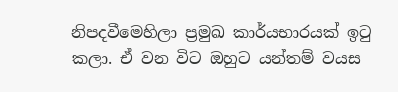නිපදවීමෙහිලා ප්‍රමුඛ කාර්යභාරයක් ඉටු කලා. ඒ වන විට ඔහුට යන්තම් වයස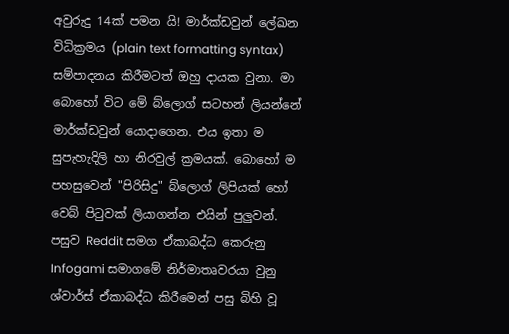අවුරුදු 14ක් පමන යි! මාර්ක්ඩවුන් ලේඛන විධික්‍රමය (plain text formatting syntax) සම්පාදනය කිරීමටත් ඔහු දායක වුනා. මා බොහෝ විට මේ බ්ලොග් සටහන් ලියන්නේ මාර්ක්ඩවුන් යොදාගෙන. එය ඉතා ම සුපැහැදිලි හා නිරවුල් ක්‍රමයක්. බොහෝ ම පහසුවෙන් "පිරිසිදු" බ්ලොග් ලිපියක් හෝ වෙබ් පිටුවක් ලියාගන්න එයින් පුලුවන්. පසුව Reddit සමග ඒකාබද්ධ කෙරුනු Infogami සමාගමේ නිර්මාතෘවරයා වුනු ශ්වාර්ස් ඒකාබද්ධ කිරීමෙන් පසු බිහි වූ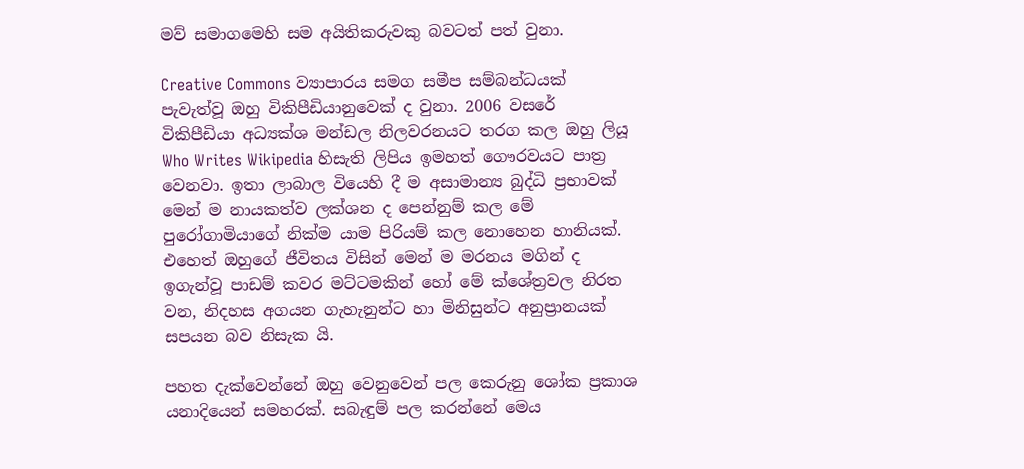මව් සමාගමෙහි සම අයිතිකරුවකු බවටත් පත් වුනා.

Creative Commons ව්‍යාපාරය සමග සමීප සම්බන්ධයක් පැවැත්වූ ඔහු විකිපීඩියානුවෙක් ද වුනා. 2006 වසරේ විකිපීඩියා අධ්‍යක්ශ මන්ඩල නිලවරනයට තරග කල ඔහු ලියූ Who Writes Wikipedia හිසැති ලිපිය ඉමහත් ගෞරවයට පාත්‍ර වෙනවා. ඉතා ලාබාල වියෙහි දී ම අසාමාන්‍ය බුද්ධි ප්‍රභාවක් මෙන් ම නායකත්ව ලක්ශන ද පෙන්නුම් කල මේ පුරෝගාමියාගේ නික්ම යාම පිරියම් කල නොහෙන හානියක්. එහෙත් ඔහුගේ ජීවිතය විසින් මෙන් ම මරනය මගින් ද ඉගැන්වූ පාඩම් කවර මට්ටමකින් හෝ මේ ක්ශේත්‍රවල නිරත වන, නිදහස අගයන ගැහැනුන්ට හා මිනිසුන්ට අනුප්‍රානයක් සපයන බව නිසැක යි.

පහත දැක්වෙන්නේ ඔහු වෙනුවෙන් පල කෙරුනු ශෝක ප්‍රකාශ යනාදියෙන් සමහරක්. සබැඳුම් පල කරන්නේ මෙය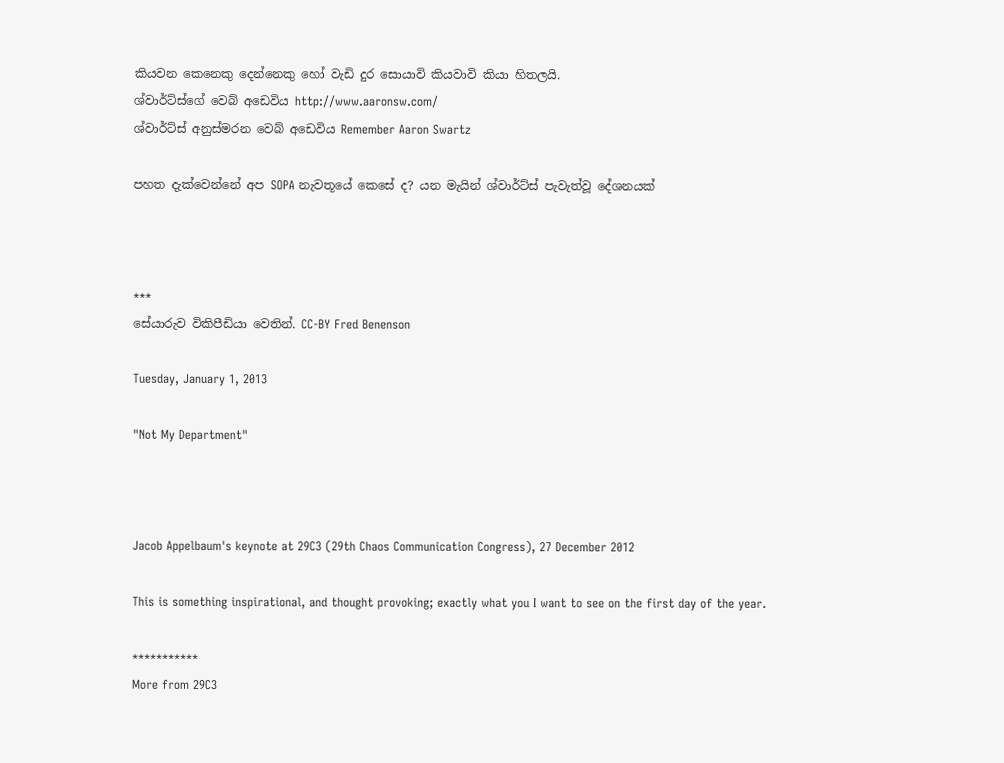කියවන කෙනෙකු දෙන්නෙකු හෝ වැඩි දුර සොයාවි කියවාවි කියා හිතලයි.
ශ්වාර්ට්ස්ගේ වෙබ් අඩෙවිය http://www.aaronsw.com/
ශ්වාර්ට්ස් අනුස්මරන වෙබ් අඩෙවිය Remember Aaron Swartz

පහත දැක්වෙන්නේ අප SOPA නැවතූයේ කෙසේ ද? යන මැයින් ශ්වාර්ට්ස් පැවැත්වූ දේශනයක්



***
සේයාරුව විකිපීඩියා වෙතින්. CC-BY Fred Benenson

Tuesday, January 1, 2013

"Not My Department"



Jacob Appelbaum's keynote at 29C3 (29th Chaos Communication Congress), 27 December 2012

This is something inspirational, and thought provoking; exactly what you I want to see on the first day of the year.

***********
More from 29C3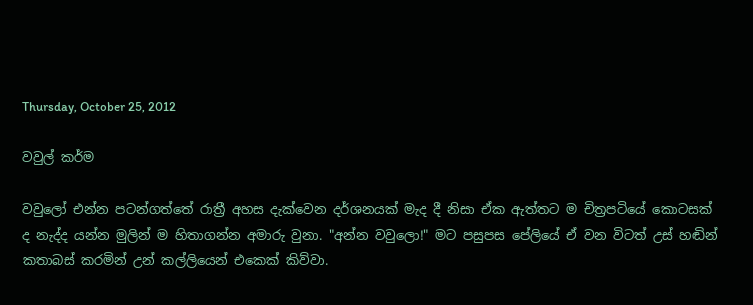Thursday, October 25, 2012

වවුල් කර්ම

වවුලෝ එන්න පටන්ගත්තේ රාත්‍රී අහස දැක්වෙන දර්ශනයක් මැද දී නිසා ඒක ඇත්තට ම චිත්‍රපටියේ කොටසක් ද නැද්ද යන්න මුලින් ම හිතාගන්න අමාරු වුනා. "අන්න වවුලො!" මට පසුපස පේලියේ ඒ වන විටත් උස් හඬින් කතාබස් කරමින් උන් කල්ලියෙන් එකෙක් කිව්වා.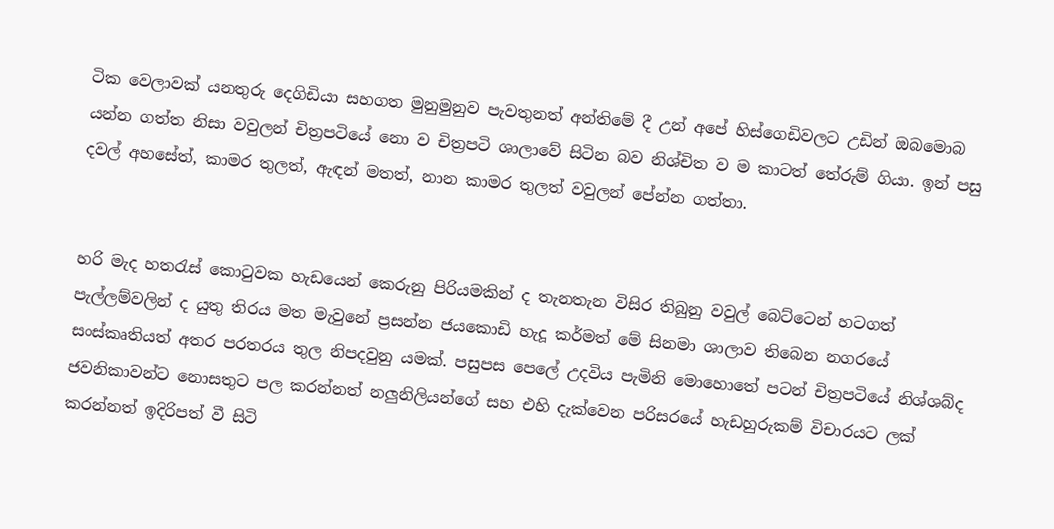ටික වෙලාවක් යනතුරු දෙගිඩියා සහගත මුනුමුනුව පැවතුනත් අන්තිමේ දී උන් අපේ හිස්ගෙඩිවලට උඩින් ඔබමොබ යන්න ගත්ත නිසා වවුලන් චිත්‍රපටියේ නො ව චිත්‍රපටි ශාලාවේ සිටින බව නිශ්චිත ව ම කාටත් තේරුම් ගියා. ඉන් පසු දවල් අහසේත්, කාමර තුලත්, ඇඳන් මතත්, නාන කාමර තුලත් වවුලන් පේන්න ගත්තා.


හරි මැද හතරැස් කොටුවක හැඩයෙන් කෙරුනු පිරියමකින් ද තැනතැන විසිර තිබුනු වවුල් බෙට්ටෙන් හටගත් පැල්ලම්වලින් ද යුතු තිරය මත මැවුනේ ප්‍රසන්න ජයකොඩි හැදූ කර්මත් මේ සිනමා ශාලාව තිබෙන නගරයේ සංස්කෘතියත් අතර පරතරය තුල නිපදවුනු යමක්. පසුපස පෙලේ උදවිය පැමිනි මොහොතේ පටන් චිත්‍රපටියේ නිශ්ශබ්ද ජවනිකාවන්ට නොසතුට පල කරන්නත් නලුනිලියන්ගේ සහ එහි දැක්වෙන පරිසරයේ හැඩහුරුකම් විචාරයට ලක් කරන්නත් ඉදිරිපත් වී සිටි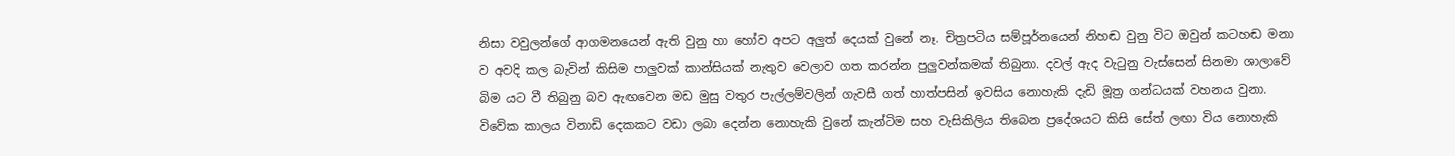නිසා වවුලන්ගේ ආගමනයෙන් ඇති වුනු හා හෝව අපට අලුත් දෙයක් වුනේ නෑ. චිත්‍රපටිය සම්පූර්නයෙන් නිහඬ වුනු විට ඔවුන් කටහඬ මනා ව අවදි කල බැවින් කිසිම පාලුවක් කාන්සියක් නැතුව වෙලාව ගත කරන්න පුලුවන්කමක් තිබුනා. දවල් ඇද වැටුනු වැස්සෙන් සිනමා ශාලාවේ බිම යට වී තිබුනු බව ඇඟවෙන මඩ මුසු වතුර පැල්ලම්වලින් ගැවසී ගත් හාත්පසින් ඉවසිය නොහැකි දැඩි මූත්‍ර ගන්ධයක් වහනය වුනා. විවේක කාලය විනාඩි දෙකකට වඩා ලබා දෙන්න නොහැකි වුනේ කැන්ටිම සහ වැසිකිලිය තිබෙන ප්‍රදේශයට කිසි සේත් ලඟා විය නොහැකි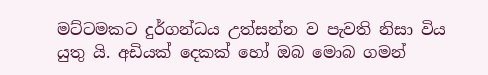මට්ටමකට දුර්ගන්ධය උත්සන්න ව පැවති නිසා විය යුතු යි. අඩියක් දෙකක් හෝ ඔබ මොබ ගමන්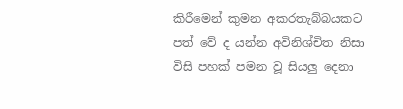කිරීමෙන් කුමන අකරතැබ්බයකට පත් වේ ද යන්න අවිනිශ්චිත නිසා විසි පහක් පමන වූ සියලු දෙනා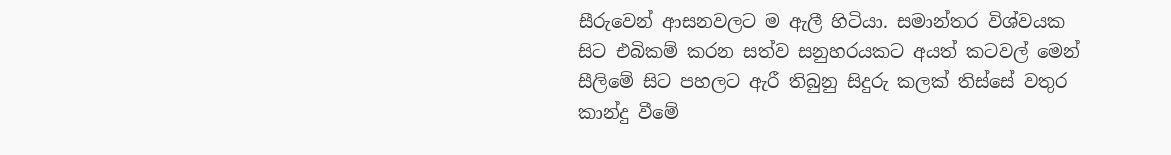සීරුවෙන් ආසනවලට ම ඇලී හිටියා. සමාන්තර විශ්වයක සිට එබිකම් කරන සත්ව සනුහරයකට අයත් කටවල් මෙන් සීලිමේ සිට පහලට ඇරී තිබුනු සිදුරු කලක් තිස්සේ වතුර කාන්දු වීමේ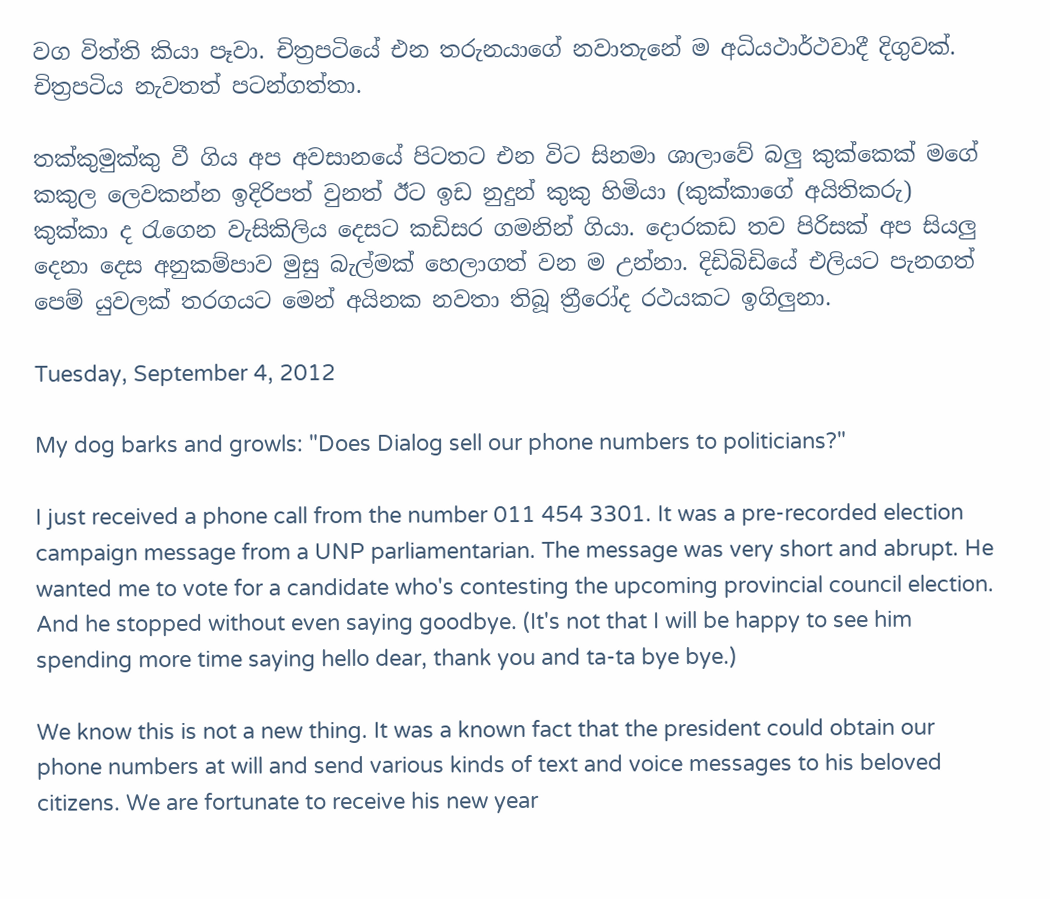වග විත්ති කියා පෑවා. චිත්‍රපටියේ එන තරුනයාගේ නවාතැනේ ම අධියථාර්ථවාදී දිගුවක්. චිත්‍රපටිය නැවතත් පටන්ගත්තා.

තක්කුමුක්කු වී ගිය අප අවසානයේ පිටතට එන විට සිනමා ශාලාවේ බලු කුක්කෙක් මගේ කකුල ලෙවකන්න ඉදිරිපත් වුනත් ඊට ඉඩ නුදුන් කුකු හිමියා (කුක්කාගේ අයිතිකරු) කුක්කා ද රැගෙන වැසිකිලිය දෙසට කඩිසර ගමනින් ගියා. දොරකඩ තව පිරිසක් අප සියලු දෙනා දෙස අනුකම්පාව මුසු බැල්මක් හෙලාගත් වන ම උන්නා. දිඩිබිඩියේ එලියට පැනගත් පෙම් යුවලක් තරගයට මෙන් අයිනක නවතා තිබූ ත්‍රීරෝද රථයකට ඉගිලුනා.

Tuesday, September 4, 2012

My dog barks and growls: "Does Dialog sell our phone numbers to politicians?"

I just received a phone call from the number 011 454 3301. It was a pre-recorded election campaign message from a UNP parliamentarian. The message was very short and abrupt. He wanted me to vote for a candidate who's contesting the upcoming provincial council election. And he stopped without even saying goodbye. (It's not that I will be happy to see him spending more time saying hello dear, thank you and ta-ta bye bye.)

We know this is not a new thing. It was a known fact that the president could obtain our phone numbers at will and send various kinds of text and voice messages to his beloved citizens. We are fortunate to receive his new year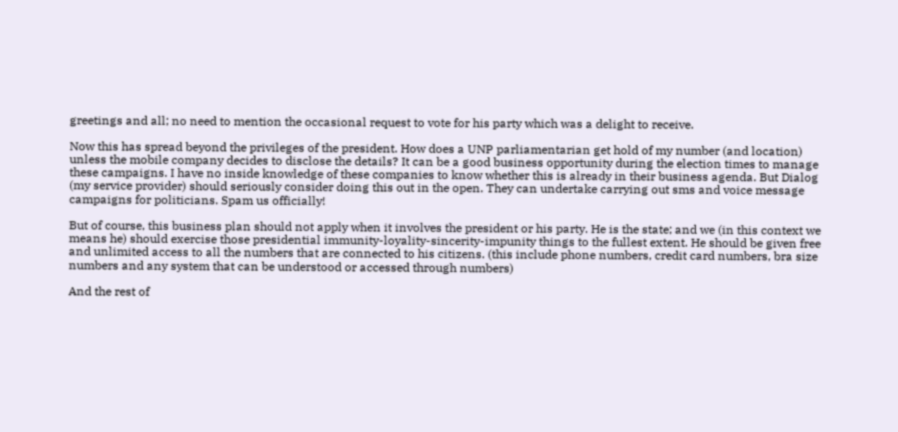greetings and all; no need to mention the occasional request to vote for his party which was a delight to receive.

Now this has spread beyond the privileges of the president. How does a UNP parliamentarian get hold of my number (and location) unless the mobile company decides to disclose the details? It can be a good business opportunity during the election times to manage these campaigns. I have no inside knowledge of these companies to know whether this is already in their business agenda. But Dialog (my service provider) should seriously consider doing this out in the open. They can undertake carrying out sms and voice message campaigns for politicians. Spam us officially!

But of course, this business plan should not apply when it involves the president or his party. He is the state; and we (in this context we means he) should exercise those presidential immunity-loyality-sincerity-impunity things to the fullest extent. He should be given free and unlimited access to all the numbers that are connected to his citizens. (this include phone numbers, credit card numbers, bra size numbers and any system that can be understood or accessed through numbers)

And the rest of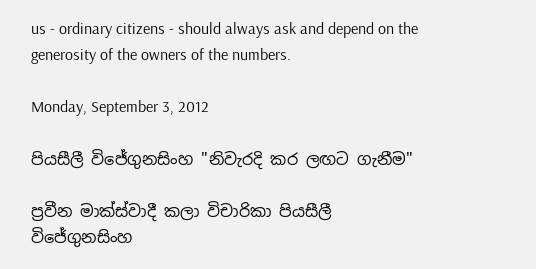us - ordinary citizens - should always ask and depend on the generosity of the owners of the numbers.

Monday, September 3, 2012

පියසීලී විජේගුනසිංහ "නිවැරදි කර ලඟට ගැනීම"

ප්‍රවීන මාක්ස්වාදී කලා විචාරිකා පියසීලී විජේගුනසිංහ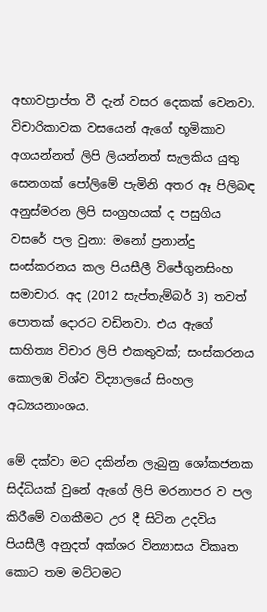අභාවප්‍රාප්ත වී දැන් වසර දෙකක් වෙනවා. විචාරිකාවක වසයෙන් ඇගේ භූමිකාව අගයන්නත් ලිපි ලියන්නත් සැලකිය යුතු සෙනගක් පෝලිමේ පැමිනි අතර ඈ පිලිබඳ අනුස්මරන ලිපි සංග්‍රහයක් ද පසුගිය වසරේ පල වුනා: මනෝ ප්‍රනාන්දු සංස්කරනය කල පියසීලී විජේගුනසිංහ සමාචාර. අද (2012 සැප්තැම්බර් 3) තවත් පොතක් දොරට වඩිනවා. එය ඇගේ සාහිත්‍ය විචාර ලිපි එකතුවක්; සංස්කරනය කොලඹ විශ්ව විද්‍යාලයේ සිංහල අධ්‍යයනාංශය.

මේ දක්වා මට දකින්න ලැබුනු ශෝකජනක සිද්ධියක් වුනේ ඇගේ ලිපි මරනාපර ව පල කිරීමේ වගකීමට උර දී සිටින උදවිය පියසීලී අනුදත් අක්ශර වින්‍යාසය විකෘත කොට තම මට්ටමට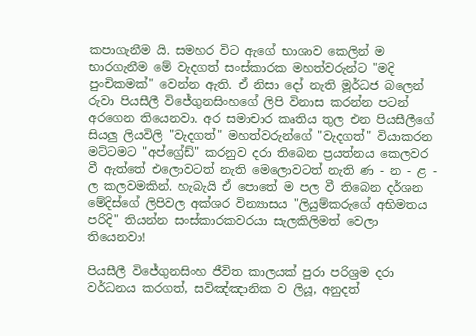කපාගැනීම යි. සමහර විට ඇගේ භාශාව කෙලින් ම භාරගැනීම මේ වැදගත් සංස්කාරක මහත්වරුන්ට "මදි පුංචිකමක්" වෙන්න ඇති. ඒ නිසා දෝ නැති මූර්ධජ බලෙන් රුවා පියසීලී විජේගුනසිංහගේ ලිපි විනාස කරන්න පටන් අරගෙන තියෙනවා. අර සමාචාර කෘතිය තුල එන පියසීලීගේ සියලු ලියවිලි "වැදගත්" මහත්වරුන්ගේ "වැදගත්" වියාකරන මට්ටමට "අප්ග්‍රේඩ්" කරනුව දරා තිබෙන ප්‍රයත්නය කෙලවර වී ඇත්තේ එලොවටත් නැති මෙලොවටත් නැති ණ - න - ළ - ල කලවමකින්. හැබැයි ඒ පොතේ ම පල වී තිබෙන දර්ශන මේදිස්ගේ ලිපිවල අක්ශර වින්‍යාසය "ලියුම්කරුගේ අභිමතය පරිදි" තියන්න සංස්කාරකවරයා සැලකිලිමත් වෙලා තියෙනවා!

පියසීලී විජේගුනසිංහ ජීවිත කාලයක් පුරා පරිශ්‍රම දරා වර්ධනය කරගත්, සවිඤ්ඤානික ව ලියූ, අනුදත්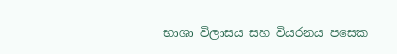භාශා විලාසය සහ වියරනය පසෙක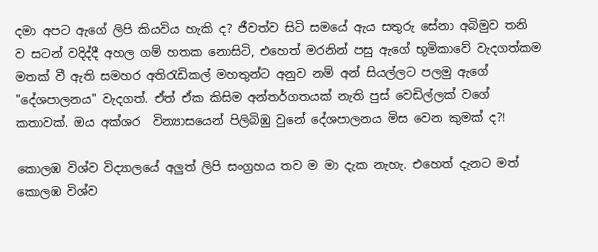දමා අපට ඇගේ ලිපි කියවිය හැකි ද? ජීවත්ව සිටි සමයේ ඇය සතුරු සේනා අබිමුව තනි ව සටන් වදිද්දී අහල ගම් හතක නොසිටි, එහෙත් මරනින් පසු ඇගේ භූමිකාවේ වැදගත්කම මතක් වී ඇති සමහර අතිරැඩිකල් මහතුන්ට අනුව නම් අන් සියල්ලට පලමු ඇගේ "දේශපාලනය" වැදගත්. ඒත් ඒක කිසිම අන්තර්ගතයක් නැති පුස් වෙඩිල්ලක් වගේ කතාවක්. ඔය අක්ශර  වින්‍යාසයෙන් පිලිබිඹු වුනේ දේශපාලනය මිස වෙන කුමක් ද?!

කොලඹ විශ්ව විද්‍යාලයේ අලුත් ලිපි සංග්‍රහය තව ම මා දැක නැහැ. එහෙත් දැනට මත් කොලඹ විශ්ව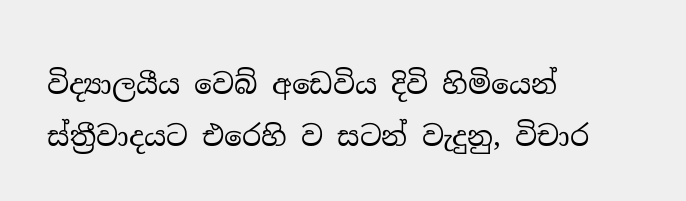විද්‍යාලයීය වෙබ් අඩෙවිය දිවි හිමියෙන් ස්ත්‍රීවාදයට එරෙහි ව සටන් වැදුනු, විචාර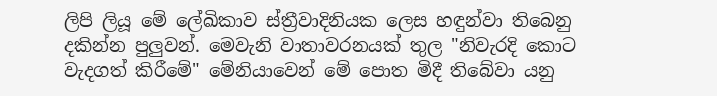ලිපි ලියූ මේ ලේඛිකාව ස්ත්‍රීවාදිනියක ලෙස හඳුන්වා තිබෙනු දකින්න පුලුවන්. මෙවැනි වාතාවරනයක් තුල "නිවැරදි කොට වැදගත් කිරීමේ" මේනියාවෙන් මේ පොත මිදී තිබේවා යනු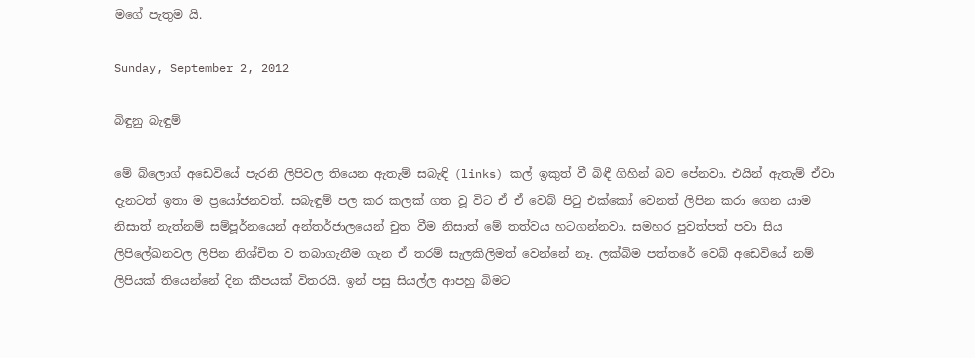මගේ පැතුම යි.

Sunday, September 2, 2012

බිඳුනු බැඳුම්

මේ බ්ලොග් අඩෙවියේ පැරනි ලිපිවල තියෙන ඇතැම් සබැඳි (links) කල් ඉකුත් වී බිඳී ගිහින් බව පේනවා. එයින් ඇතැම් ඒවා දැනටත් ඉතා ම ප්‍රයෝජනවත්. සබැඳුම් පල කර කලක් ගත වූ විට ඒ ඒ වෙබ් පිටු එක්කෝ වෙනත් ලිපින කරා ගෙන යාම නිසාත් නැත්නම් සම්පූර්නයෙන් අන්තර්ජාලයෙන් චුත වීම නිසාත් මේ තත්වය හටගන්නවා. සමහර පුවත්පත් පවා සිය ලිපිලේඛනවල ලිපින නිශ්චිත ව තබාගැනීම ගැන ඒ තරම් සැලකිලිමත් වෙන්නේ නෑ. ලක්බිම පත්තරේ වෙබ් අඩෙවියේ නම් ලිපියක් තියෙන්නේ දින කීපයක් විතරයි. ඉන් පසු සියල්ල ආපහු බිමට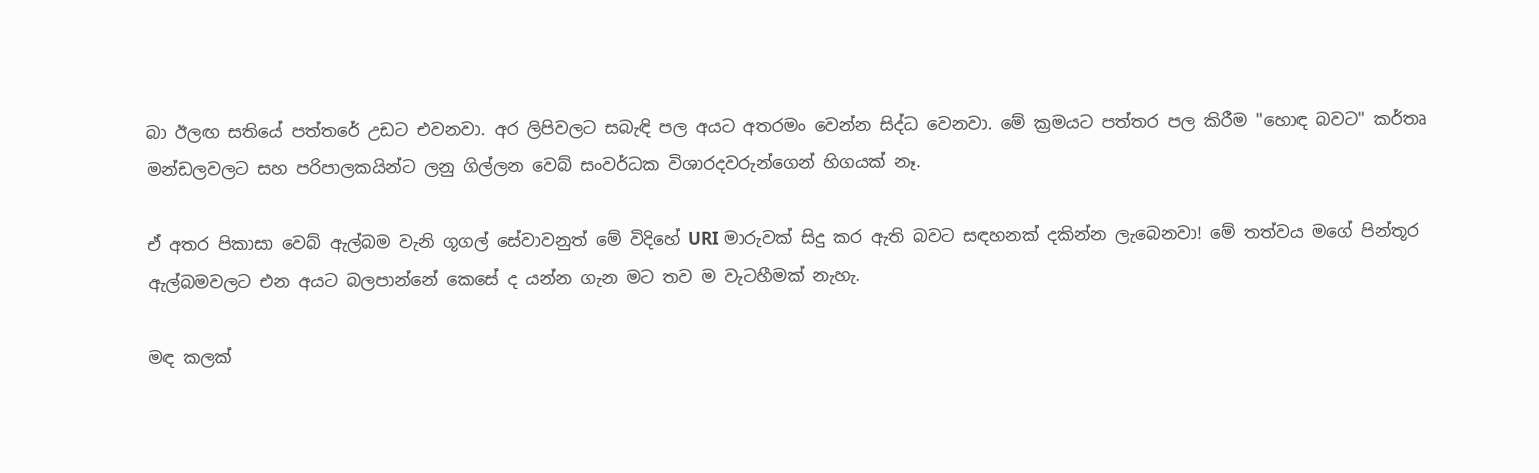බා ඊලඟ සතියේ පත්තරේ උඩට එවනවා. අර ලිපිවලට සබැඳි පල අයට අතරමං වෙන්න සිද්ධ වෙනවා. මේ ක්‍රමයට පත්තර පල කිරීම "හොඳ බවට" කර්තෘ මන්ඩලවලට සහ පරිපාලකයින්ට ලනු ගිල්ලන වෙබ් සංවර්ධක විශාරදවරුන්ගෙන් හිගයක් නෑ.

ඒ අතර පිකාසා වෙබ් ඇල්බම වැනි ගූගල් සේවාවනුත් මේ විදිහේ URI මාරුවක් සිදු කර ඇති බවට සඳහනක් දකින්න ලැබෙනවා! මේ තත්වය මගේ පින්තූර ඇල්බමවලට එන අයට බලපාන්නේ කෙසේ ද යන්න ගැන මට තව ම වැටහීමක් නැහැ.

මඳ කලක්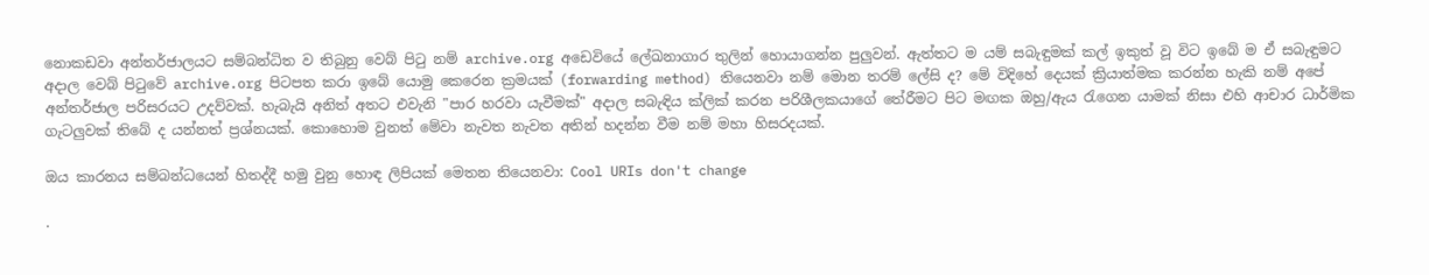නොකඩවා අන්තර්ජාලයට සම්බන්ධිත ව තිබුනු වෙබ් පිටු නම් archive.org අඩෙවියේ ලේඛනාගාර තුලින් හොයාගන්න පුලුවන්. ඇත්තට ම යම් සබැඳුමක් කල් ඉකුත් වූ විට ඉබේ ම ඒ සබැඳුමට අදාල වෙබ් පිටුවේ archive.org පිටපත කරා ඉබේ යොමු කෙරෙන ක්‍රමයක් (forwarding method) තියෙනවා නම් මොන තරම් ලේසි ද? මේ විදිහේ දෙයක් ක්‍රියාත්මක කරන්න හැකි නම් අපේ අන්තර්ජාල පරිසරයට උදව්වක්. හැබැයි අනිත් අතට එවැනි "පාර හරවා යැවීමක්" අදාල සබැඳිය ක්ලික් කරන පරිශීලකයාගේ තේරීමට පිට මඟක ඔහු/ඇය රැගෙන යාමක් නිසා එහි ආචාර ධාර්මික ගැටලුවක් තිබේ ද යන්නත් ප්‍රශ්නයක්. කොහොම වුනත් මේවා නැවත නැවත අතින් හදන්න වීම නම් මහා හිසරදයක්.

ඔය කාරනය සම්බන්ධයෙන් හිතද්දී හමු වුනු හොඳ ලිපියක් මෙතන තියෙනවා: Cool URIs don't change

.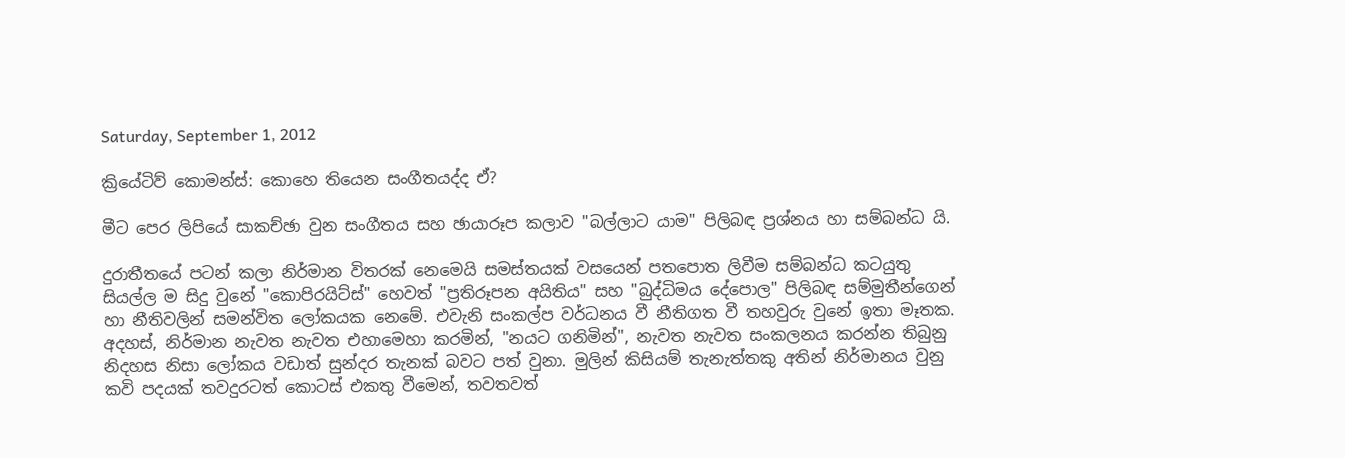Saturday, September 1, 2012

ක්‍රියේටිව් කොමන්ස්: කොහෙ තියෙන සංගීතයද්ද ඒ?

මීට පෙර ලිපියේ සාකච්ඡා වුන සංගීතය සහ ඡායාරූප කලාව "බල්ලාට යාම" පිලිබඳ ප්‍රශ්නය හා සම්බන්ධ යි.

දුරාතීතයේ පටන් කලා නිර්මාන විතරක් නෙමෙයි සමස්තයක් වසයෙන් පතපොත ලිවීම සම්බන්ධ කටයුතු සියල්ල ම සිදු වුනේ "කොපිරයිට්ස්" හෙවත් "ප්‍රතිරූපන අයිතිය" සහ "බුද්ධිමය දේපොල" පිලිබඳ සම්මුතීන්ගෙන් හා නීතිවලින් සමන්විත ලෝකයක නෙමේ. එවැනි සංකල්ප වර්ධනය වී නීතිගත වී තහවුරු වුනේ ඉතා මෑතක. අදහස්, නිර්මාන නැවත නැවත එහාමෙහා කරමින්, "නයට ගනිමින්", නැවත නැවත සංකලනය කරන්න තිබුනු නිදහස නිසා ලෝකය වඩාත් සුන්දර තැනක් බවට පත් වුනා. මුලින් කිසියම් තැනැත්තකු අතින් නිර්මානය වුනු කවි පදයක් තවදුරටත් කොටස් එකතු වීමෙන්, තවතවත්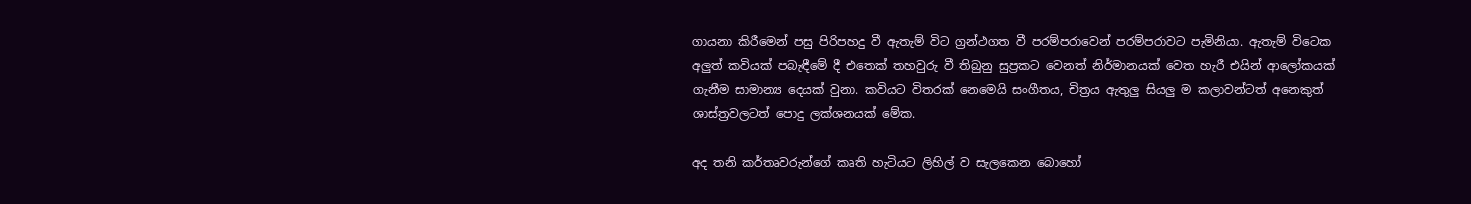ගායනා කිරීමෙන් පසු පිරිපහදු වී ඇතැම් විට ග්‍රන්ථගත වී පරම්පරාවෙන් පරම්පරාවට පැමිනියා. ඇතැම් විටෙක අලුත් කවියක් පබැඳීමේ දී එතෙක් තහවුරු වී තිබුනු සුප්‍රකට වෙනත් නිර්මානයක් වෙත හැරී එයින් ආලෝකයක් ගැනීම සාමාන්‍ය දෙයක් වුනා. කවියට විතරක් නෙමෙයි සංගීතය, චිත්‍රය ඇතුලු සියලු ම කලාවන්ටත් අනෙකුත් ශාස්ත්‍රවලටත් පොදු ලක්ශනයක් මේක.

අද තනි කර්තෘවරුන්ගේ කෘති හැටියට ලිහිල් ව සැලකෙන බොහෝ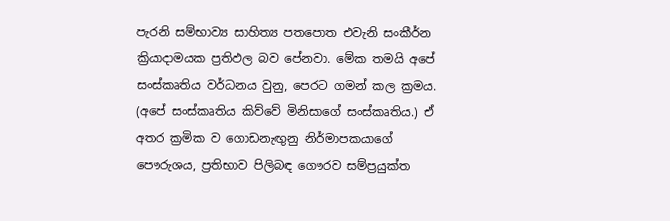පැරනි සම්භාව්‍ය සාහිත්‍ය පතපොත එවැනි සංකීර්න ක්‍රියාදාමයක ප්‍රතිඵල බව පේනවා. මේක තමයි අපේ සංස්කෘතිය වර්ධනය වුනු, පෙරට ගමන් කල ක්‍රමය. (අපේ සංස්කෘතිය කිව්වේ මිනිසාගේ සංස්කෘතිය.) ඒ අතර ක්‍රමික ව ගොඩනැඟුනු නිර්මාපකයාගේ පෞරුශය, ප්‍රතිභාව පිලිබඳ ගෞරව සම්ප්‍රයුක්ත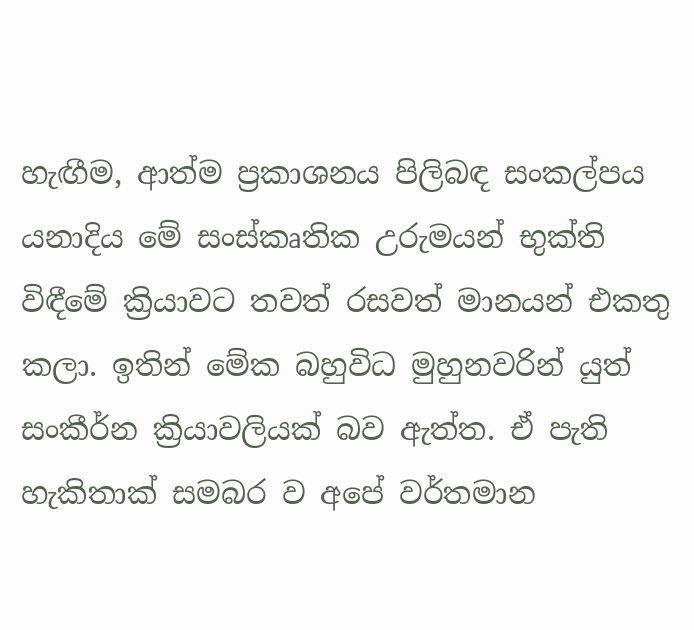හැඟීම, ආත්ම ප්‍රකාශනය පිලිබඳ සංකල්පය යනාදිය මේ සංස්කෘතික උරුමයන් භුක්ති විඳීමේ ක්‍රියාවට තවත් රසවත් මානයන් එකතු කලා. ඉතින් මේක බහුවිධ මුහුනවරින් යුත් සංකීර්න ක්‍රියාවලියක් බව ඇත්ත. ඒ පැති හැකිතාක් සමබර ව අපේ වර්තමාන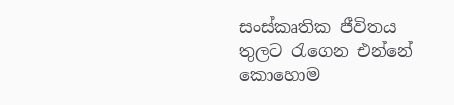සංස්කෘතික ජීවිතය තුලට රැගෙන එන්නේ කොහොම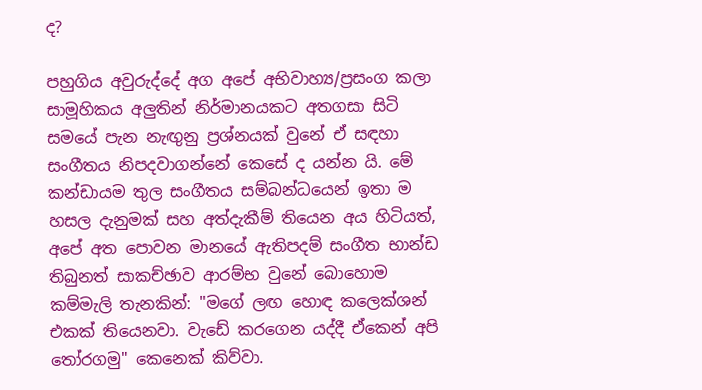ද?

පහුගිය අවුරුද්දේ අග අපේ අභිවාහ්‍ය/ප්‍රසංග කලා සාමූහිකය අලුතින් නිර්මානයකට අතගසා සිටි සමයේ පැන නැඟුනු ප්‍රශ්නයක් වුනේ ඒ සඳහා සංගීතය නිපදවාගන්නේ කෙසේ ද යන්න යි. මේ කන්ඩායම තුල සංගීතය සම්බන්ධයෙන් ඉතා ම හසල දැනුමක් සහ අත්දැකීම් තියෙන අය හිටියත්, අපේ අත පොවන මානයේ ඇතිපදම් සංගීත භාන්ඩ තිබුනත් සාකච්ඡාව ආරම්භ වුනේ බොහොම කම්මැලි තැනකින්: "මගේ ලඟ හොඳ කලෙක්ශන් එකක් තියෙනවා. වැඩේ කරගෙන යද්දී ඒකෙන් අපි තෝරගමු" කෙනෙක් කිව්වා.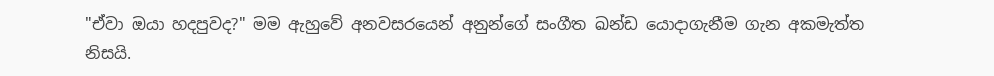"ඒවා ඔයා හදපුවද?" මම ඇහුවේ අනවසරයෙන් අනුන්ගේ සංගීත ඛන්ඩ යොදාගැනීම ගැන අකමැත්ත නිසයි.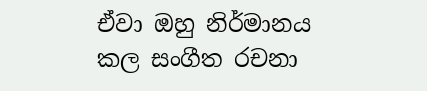ඒවා ඔහු නිර්මානය කල සංගීත රචනා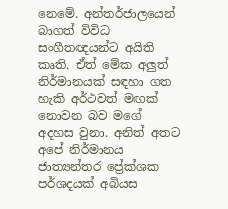නෙමේ. අන්තර්ජාලයෙන් බාගත් විවිධ සංගීතඥයන්ට අයිති කෘති. ඒත් මේක අලුත් නිර්මානයක් සඳහා ගත හැකි අර්ථවත් මඟක් නොවන බව මගේ අදහස වුනා. අනිත් අතට අපේ නිර්මානය ජාත්‍යන්තර ප්‍රේක්ශක පර්ශදයක් අබියස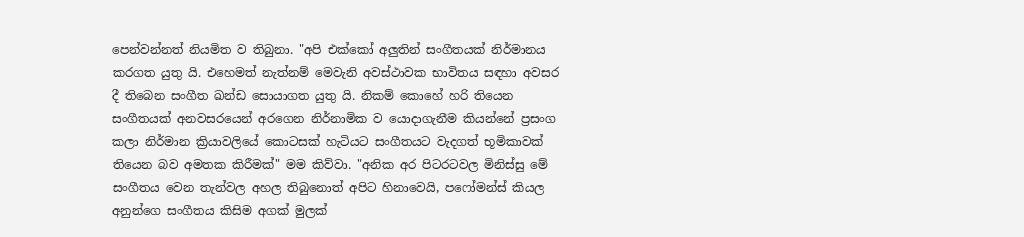පෙන්වන්නත් නියමිත ව තිබුනා. "අපි එක්කෝ අලුතින් සංගීතයක් නිර්මානය කරගත යුතු යි. එහෙමත් නැත්නම් මෙවැනි අවස්ථාවක භාවිතය සඳහා අවසර දී තිබෙන සංගීත ඛන්ඩ සොයාගත යුතු යි. නිකම් කොහේ හරි තියෙන සංගීතයක් අනවසරයෙන් අරගෙන නිර්නාමික ව යොදාගැනීම කියන්නේ ප්‍රසංග කලා නිර්මාන ක්‍රියාවලියේ කොටසක් හැටියට සංගීතයට වැදගත් භූමිකාවක් තියෙන බව අමතක කිරීමක්" මම කිව්වා. "අනික අර පිටරටවල මිනිස්සු මේ සංගීතය වෙන තැන්වල අහල තිබුනොත් අපිට හිනාවෙයි, පෆෝමන්ස් කියල අනුන්ගෙ සංගීතය කිසිම අගක් මුලක්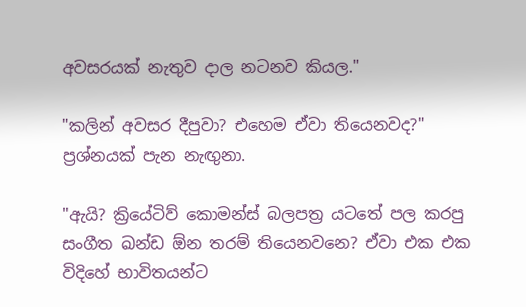අවසරයක් නැතුව දාල නටනව කියල."

"කලින් අවසර දීපුවා? එහෙම ඒවා තියෙනවද?" ප්‍රශ්නයක් පැන නැඟුනා.

"ඇයි? ක්‍රියේටිව් කොමන්ස් බලපත්‍ර යටතේ පල කරපු සංගීත ඛන්ඩ ඕන තරම් තියෙනවනෙ? ඒවා එක එක විදිහේ භාවිතයන්ට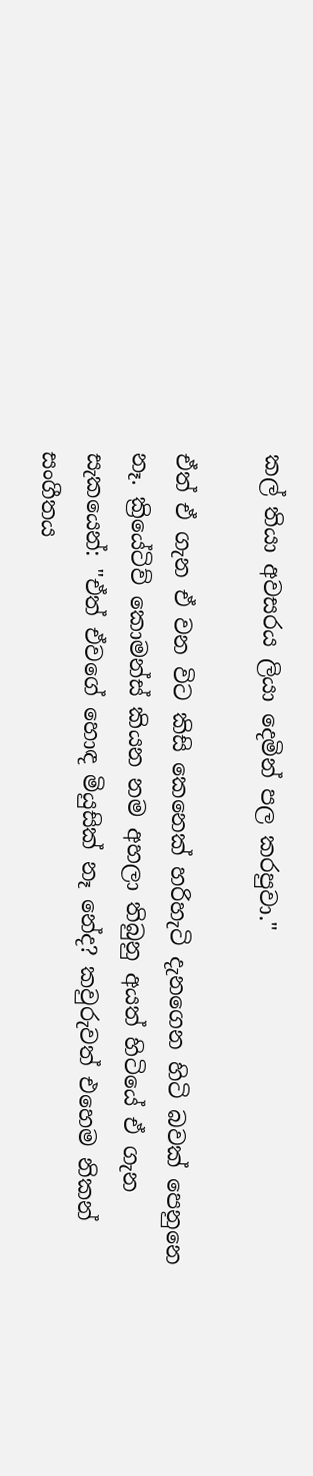කල් තියා අවසරය ලියා දෙමින් පල කරපුවා."

ඒත් ඒ ගැන ඒ වන විට කිසි කෙනෙක් හරිහැටි දැනගෙන හිටි බවක් පෙනුනෙ නෑ. ක්‍රියේටිව් කොමන්ස් කියන නම අහලා තිබුනු අයත් හිටියේ ඒ ගැන සැකයෙන්: "ඒත් ඒවගේ හොඳ මියුසික් නෑ නේද? කවුරුවත් එහෙම නිකන් සංගීතය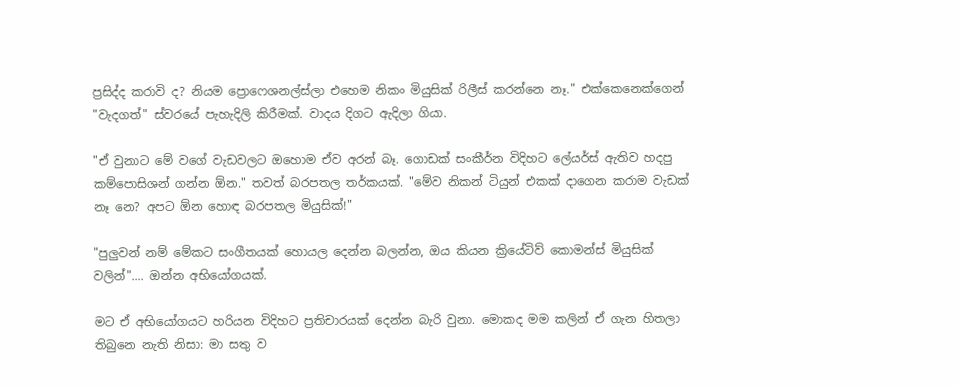ප්‍රසිද්ද කරාවි ද? නියම ප්‍රොෆෙශනල්ස්ලා එහෙම නිකං මියුසික් රිලීස් කරන්නෙ නෑ." එක්කෙනෙක්ගෙන් "වැදගත්" ස්වරයේ පැහැදිලි කිරීමක්. වාදය දිගට ඇදිලා ගියා.

"ඒ වුනාට මේ වගේ වැඩවලට ඔහොම ඒව අරන් බෑ. ගොඩක් සංකීර්න විදිහට ලේයර්ස් ඇතිව හදපු කම්පොසිශන් ගන්න ඕන." තවත් බරපතල තර්කයක්. "මේව නිකන් ටියුන් එකක් දාගෙන කරාම වැඩක් නෑ නෙ? අපට ඕන හොඳ බරපතල මියුසික්!"

"පුලුවන් නම් මේකට සංගීතයක් හොයල දෙන්න බලන්න, ඔය කියන ක්‍රියේටිව් කොමන්ස් මියුසික් වලින්".... ඔන්න අභියෝගයක්.

මට ඒ අභියෝගයට හරියන විදිහට ප්‍රතිචාරයක් දෙන්න බැරි වුනා. මොකද මම කලින් ඒ ගැන හිතලා තිබුනෙ නැති නිසා: මා සතු ව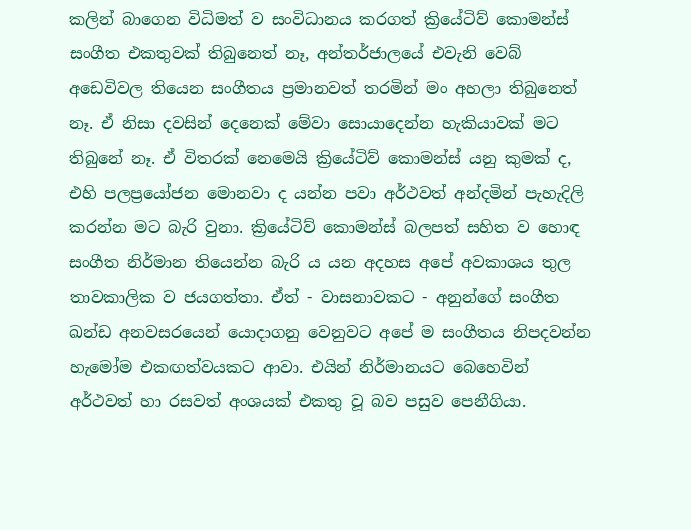කලින් බාගෙන විධිමත් ව සංවිධානය කරගත් ක්‍රියේටිව් කොමන්ස් සංගීත එකතුවක් තිබුනෙත් නෑ, අන්තර්ජාලයේ එවැනි වෙබ් අඩෙවිවල තියෙන සංගීතය ප්‍රමානවත් තරමින් මං අහලා තිබුනෙත් නෑ. ඒ නිසා දවසින් දෙනෙක් මේවා සොයාදෙන්න හැකියාවක් මට තිබුනේ නෑ. ඒ විතරක් නෙමෙයි ක්‍රියේටිව් කොමන්ස් යනු කුමක් ද, එහි පලප්‍රයෝජන මොනවා ද යන්න පවා අර්ථවත් අන්දමින් පැහැදිලි කරන්න මට බැරි වුනා. ක්‍රියේටිව් කොමන්ස් බලපත් සහිත ව හොඳ සංගීත නිර්මාන තියෙන්න බැරි ය යන අදහස අපේ අවකාශය තුල තාවකාලික ව ජයගත්තා. ඒත් - වාසනාවකට - අනුන්ගේ සංගීත ඛන්ඩ අනවසරයෙන් යොදාගනු වෙනුවට අපේ ම සංගීතය නිපදවන්න හැමෝම එකඟත්වයකට ආවා. එයින් නිර්මානයට බෙහෙවින් අර්ථවත් හා රසවත් අංශයක් එකතු වූ බව පසුව පෙනීගියා.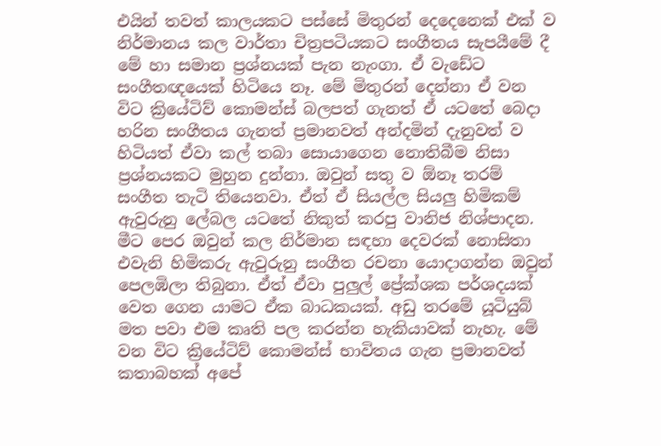එයින් තවත් කාලයකට පස්සේ මිතුරන් දෙදෙනෙක් එක් ව නිර්මානය කල වාර්තා චිත්‍රපටියකට සංගීතය සැපයීමේ දී මේ හා සමාන ප්‍රශ්නයක් පැන නැංගා. ඒ වැඩේට සංගීතඥයෙක් හිටියෙ නෑ. මේ මිතුරන් දෙන්නා ඒ වන විට ක්‍රියේටිව් කොමන්ස් බලපත් ගැනත් ඒ යටතේ බෙදා හරින සංගීතය ගැනත් ප්‍රමානවත් අන්දමින් දැනුවත් ව හිටියත් ඒවා කල් තබා සොයාගෙන නොතිබීම නිසා ප්‍රශ්නයකට මුහුන දුන්නා. ඔවුන් සතු ව ඕනෑ තරම් සංගීත තැටි තියෙනවා. ඒත් ඒ සියල්ල සියලු හිමිකම් ඇවුරුනු ලේබල යටතේ නිකුත් කරපු වානිජ නිශ්පාදන. මීට පෙර ඔවුන් කල නිර්මාන සඳහා දෙවරක් නොසිතා එවැනි හිමිකරු ඇවුරුනු සංගීත රචනා යොදාගන්න ඔවුන් පෙලඹිලා තිබුනා. ඒත් ඒවා පුලුල් ප්‍රේක්ශක පර්ශදයක් වෙත ගෙන යාමට ඒක බාධකයක්. අඩු තරමේ යූටියුබ් මත පවා එම කෘති පල කරන්න හැකියාවක් නැහැ. මේ වන විට ක්‍රියේටිව් කොමන්ස් භාවිතය ගැන ප්‍රමානවත් කතාබහක් අපේ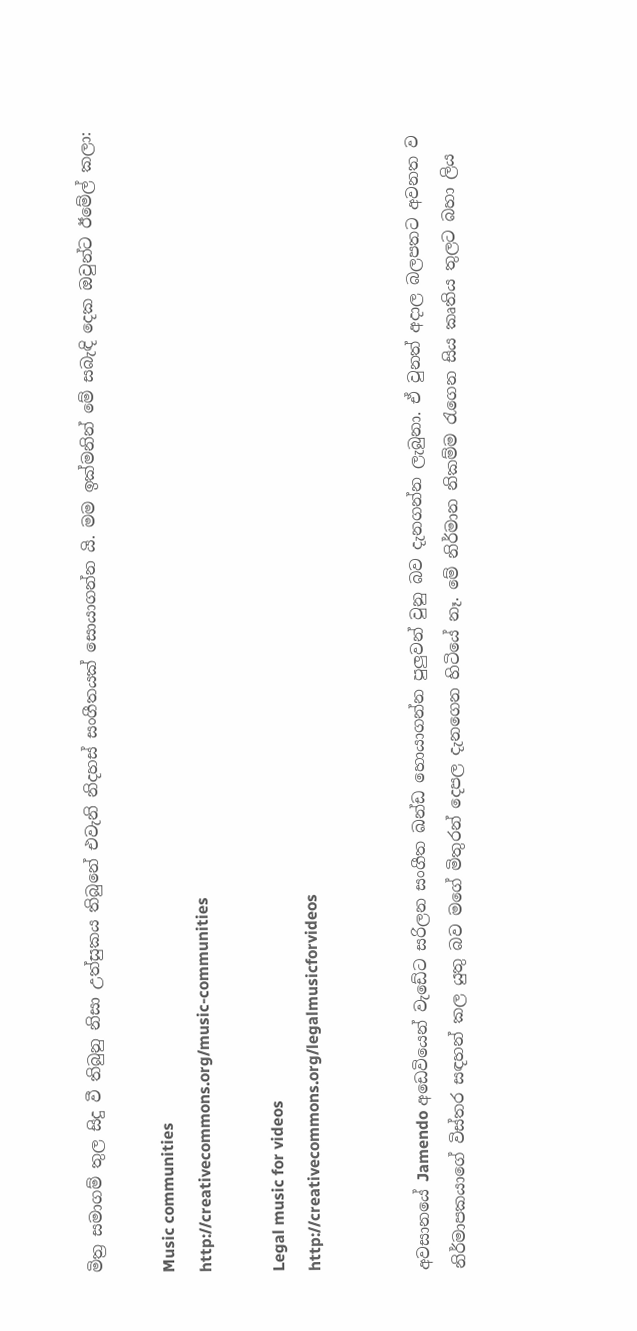මිත්‍ර සමාගම් තුල සිදු වී තිබුනු නිසා උත්සුකය තිබුනේ එවැනි නිදහස් සංගීතයක් සොයාගන්න යි. මම ඉක්මනින් මේ සබැඳි දෙක ඔවුන්ට ඊමේල් කලා:

Music communities
http://creativecommons.org/music-communities

Legal music for videos
http://creativecommons.org/legalmusicforvideos


අවසානයේ Jamendo අඩෙවියෙන් වැඩේට සරිලන සංගීත ඛන්ඩ හොයාගන්න පුලුවන් වුනු බව දැනගන්න ලැබුනා. ඒ වුනත් අදාල බලපතට අවනත ව නිර්මාපකයාගේ විස්තර සඳහන් කල යුතු බව මගේ මිතුරන් දෙපල දැනගෙන හිටියේ නෑ. මේ නිර්මාන නිකම්ම රැගෙන සිය කෘතිය තුලට බහා ලිය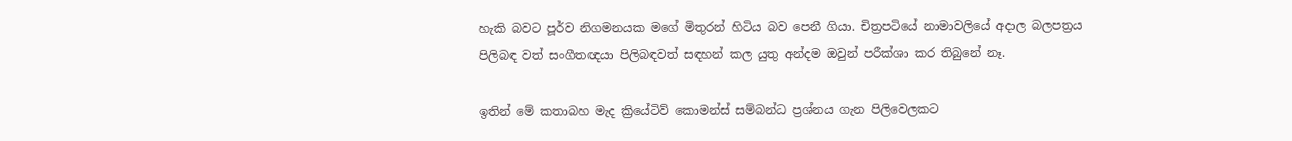හැකි බවට පූර්ව නිගමනයක මගේ මිතුරන් හිටිය බව පෙනී ගියා. චිත්‍රපටියේ නාමාවලියේ අදාල බලපත්‍රය පිලිබඳ වත් සංගීතඥයා පිලිබඳවත් සඳහන් කල යුතු අන්දම ඔවුන් පරීක්ශා කර තිබුනේ නෑ.

ඉතින් මේ කතාබහ මැද ක්‍රියේටිව් කොමන්ස් සම්බන්ධ ප්‍රශ්නය ගැන පිලිවෙලකට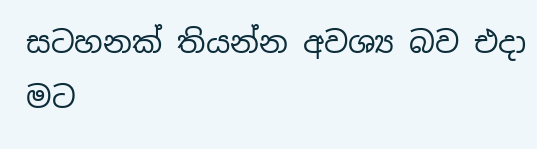සටහනක් තියන්න අවශ්‍ය බව එදා මට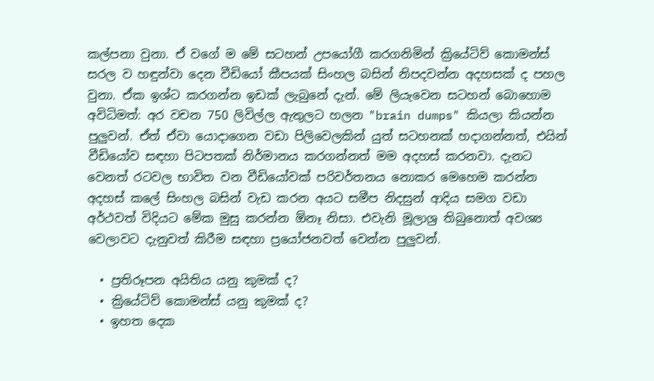කල්පනා වුනා. ඒ වගේ ම මේ සටහන් උපයෝගී කරගනිමින් ක්‍රියේටිව් කොමන්ස් සරල ව හඳුන්වා දෙන වීඩියෝ කීපයක් සිංහල බසින් නිපදවන්න අදහසක් ද පහල වුනා. ඒක ඉශ්ට කරගන්න ඉඩක් ලැබුනේ දැන්. මේ ලියැවෙන සටහන් බොහොම අවිධිමත්: අර වචන 750 ලිවිල්ල ඇතුලට හලන "brain dumps" කියලා කියන්න පුලුවන්. ඒත් ඒවා යොදාගෙන වඩා පිලිවෙලකින් යුත් සටහනක් හදාගන්නත්, එයින් වීඩියෝව සඳහා පිටපතක් නිර්මානය කරගන්නත් මම අදහස් කරනවා. දැනට වෙනත් රටවල භාවිත වන වීඩියෝවක් පරිවර්තනය නොකර මෙහෙම කරන්න අදහස් කලේ සිංහල බසින් වැඩ කරන අයට සමීප නිදසුන් ආදිය සමග වඩා අර්ථවත් විදියට මේක මුසු කරන්න ඕනෑ නිසා. එවැනි මූලාශ්‍ර තිබුනොත් අවශ්‍ය වෙලාවට දැනුවත් කිරීම සඳහා ප්‍රයෝජනවත් වෙන්න පුලුවන්.

  • ප්‍රතිරූපන අයිතිය යනු කුමක් ද?
  • ක්‍රියේටිව් කොමන්ස් යනු කුමක් ද?
  • ඉහත දෙක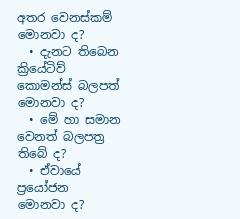අතර වෙනස්කම් මොනවා ද?
  • දැනට තිබෙන ක්‍රියේටිව් කොමන්ස් බලපත් මොනවා ද?
  • මේ හා සමාන වෙනත් බලපත්‍ර තිබේ ද?
  • ඒවායේ ප්‍රයෝජන මොනවා ද?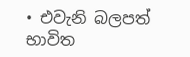• එවැනි බලපත් භාවිත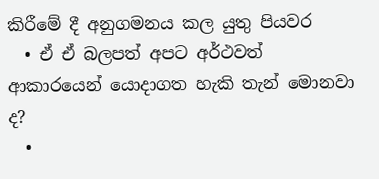කිරීමේ දී අනුගමනය කල යුතු පියවර
  • ඒ ඒ බලපත් අපට අර්ථවත් ආකාරයෙන් යොදාගත හැකි තැන් මොනවා ද?
  •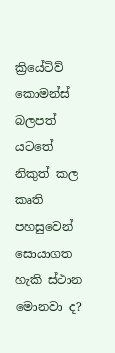ක්‍රියේටිව් කොමන්ස් බලපත් යටතේ නිකුත් කල කෘති පහසුවෙන් සොයාගත හැකි ස්ථාන මොනවා ද?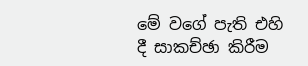මේ වගේ පැති එහි දී සාකච්ඡා කිරීම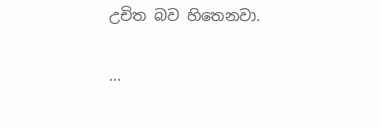උචිත බව හිතෙනවා.

...